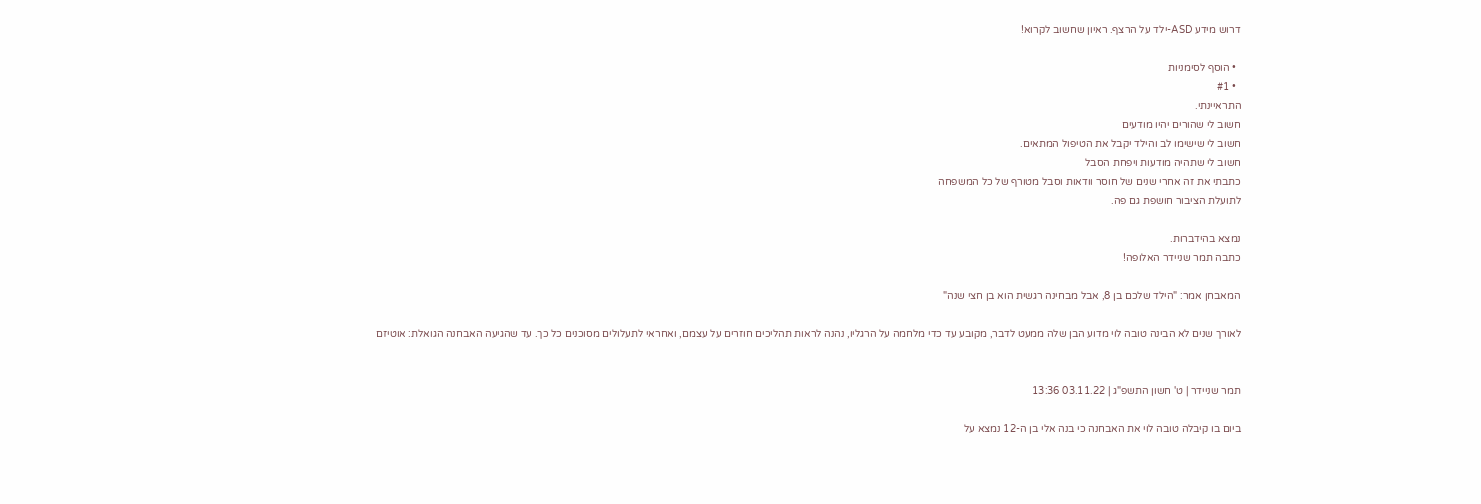דרוש מידע ASD-ילד על הרצף. ראיון שחשוב לקרוא!

  • הוסף לסימניות
  • #1
התראיינתי.
חשוב לי שהורים יהיו מודעים
חשוב לי שישימו לב והילד יקבל את הטיפול המתאים.
חשוב לי שתהיה מודעות ויפחת הסבל
כתבתי את זה אחרי שנים של חוסר וודאות וסבל מטורף של כל המשפחה
לתועלת הציבור חושפת גם פה.

נמצא בהידברות.
כתבה תמר שניידר האלופה!

המאבחן אמר: "הילד שלכם בן 8, אבל מבחינה רגשית הוא בן חצי שנה"

לאורך שנים לא הבינה טובה לוי מדוע הבן שלה ממעט לדבר, מקובע עד כדי מלחמה על הרגליו, נהנה לראות תהליכים חוזרים על עצמם, ואחראי לתעלולים מסוכנים כל כך. עד שהגיעה האבחנה הגואלת: אוטיזם


תמר שניידר | ט' חשון התשפ"ג | 03.11.22 13:36

ביום בו קיבלה טובה לוי את האבחנה כי בנה אלי בן ה-12 נמצא על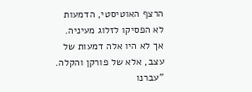הרצף האוטיסטי, הדמעות לא הפסיקו לזלוג מעיניה. אך לא היו אלה דמעות של עצב, אלא של פורקן והקלה. "עברנו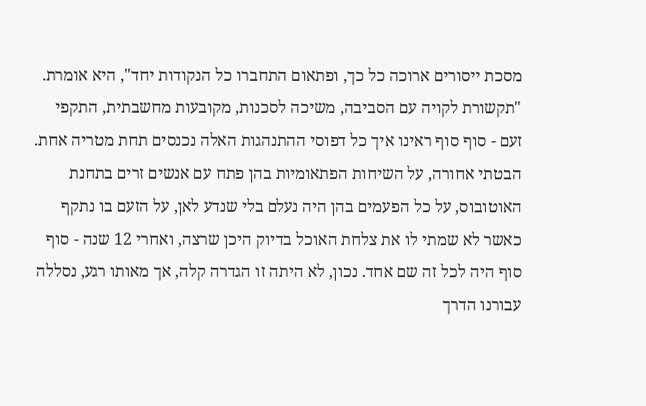מסכת ייסורים ארוכה כל כך, ופתאום התחברו כל הנקודות יחד", היא אומרת. "תקשורת לקויה עם הסביבה, משיכה לסכנות, מקובעות מחשבתית, התקפי זעם - סוף סוף ראינו איך כל דפוסי ההתנהגות האלה נכנסים תחת מטריה אחת. הבטתי אחורה, על השיחות הפתאומיות בהן פתח עם אנשים זרים בתחנת האוטובוס, על כל הפעמים בהן היה נעלם בלי שנדע לאן, על הזעם בו נתקף כאשר לא שמתי לו את צלחת האוכל בדיוק היכן שרצה, ואחרי 12 שנה - סוף סוף היה לכל זה שם אחד. נכון, לא היתה זו הגדרה קלה, אך מאותו רגע, נסללה עבורנו הדרך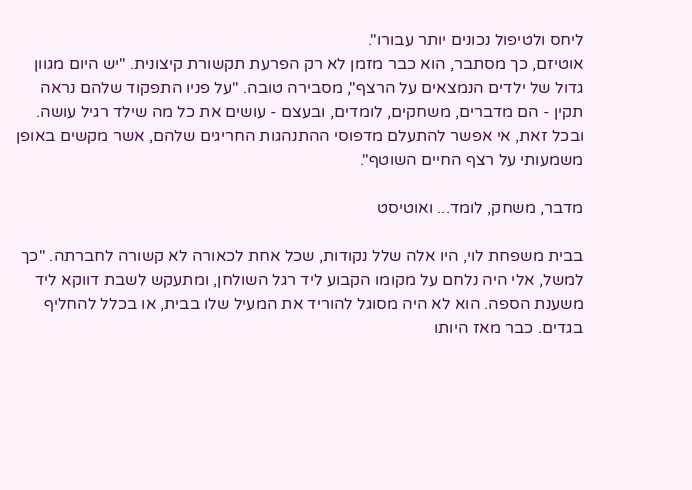ליחס ולטיפול נכונים יותר עבורו".
אוטיזם, כך מסתבר, הוא כבר מזמן לא רק הפרעת תקשורת קיצונית. "יש היום מגוון גדול של ילדים הנמצאים על הרצף", מסבירה טובה. "על פניו התפקוד שלהם נראה תקין - הם מדברים, משחקים, לומדים, ובעצם - עושים את כל מה שילד רגיל עושה. ובכל זאת, אי אפשר להתעלם מדפוסי ההתנהגות החריגים שלהם, אשר מקשים באופן משמעותי על רצף החיים השוטף".

מדבר, משחק, לומד... ואוטיסט

בבית משפחת לוי, היו אלה שלל נקודות, שכל אחת לכאורה לא קשורה לחברתה. "כך למשל, אלי היה נלחם על מקומו הקבוע ליד רגל השולחן, ומתעקש לשבת דווקא ליד משענת הספה. הוא לא היה מסוגל להוריד את המעיל שלו בבית, או בכלל להחליף בגדים. כבר מאז היותו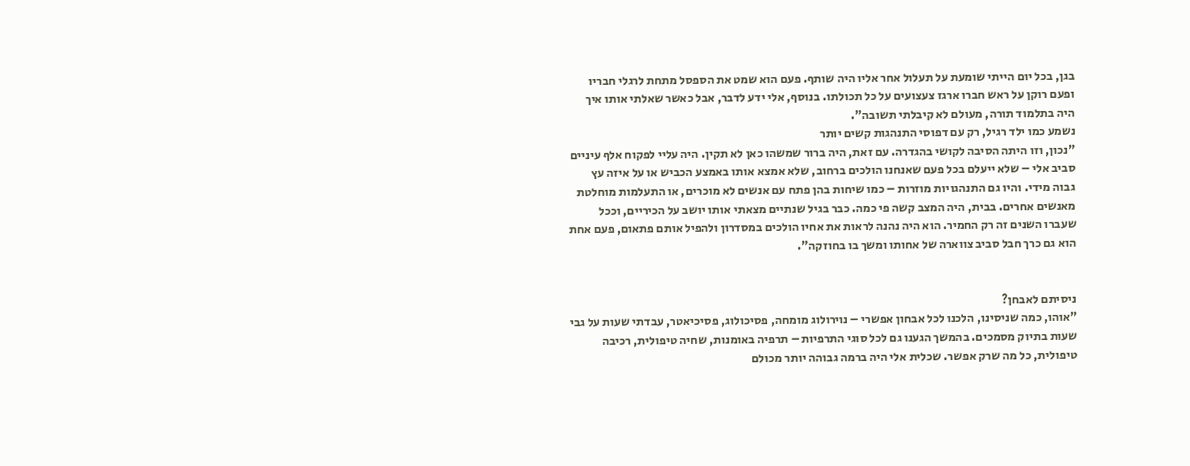בגן, בכל יום הייתי שומעת על תעלול אחר אליו היה שותף. פעם הוא שמט את הספסל מתחת לרגלי חבריו ופעם רוקן על ראש חברו ארגז צעצועים על כל תכולתו. בנוסף, אלי ידע לדבר, אבל כאשר שאלתי אותו איך היה בתלמוד תורה, מעולם לא קיבלתי תשובה".
נשמע כמו ילד רגיל, רק עם דפוסי התנהגות קשים יותר
"נכון, וזו היתה הסיבה לקושי בהגדרה. עם זאת, היה ברור שמשהו כאן לא תקין. היה עליי לפקוח אלף עיניים סביב אלי – שלא ייעלם בכל פעם שאנחנו הולכים ברחוב, שלא אמצא אותו באמצע הכביש או על איזה עץ גבוה מידי. והיו גם התנהגויות מוזרות – כמו שיחות בהן פתח עם אנשים לא מוכרים, או התעלמות מוחלטת מאנשים אחרים. בבית, היה המצב קשה פי כמה. כבר בגיל שנתיים מצאתי אותו יושב על הכיריים, וככל שעברו השנים זה רק החמיר. הוא היה נהנה לראות את אחיו הולכים במסדרון ולהפיל אותם פתאום, פעם אחת הוא גם כרך חבל סביב צווארה של אחותו ומשך בו בחוזקה".


ניסיתם לאבחן?
"אוהו, כמה שניסינו, הלכנו לכל אבחון אפשרי – נוירולוג מומחה, פסיכולוג, פסיכיאטר, עבדתי שעות על גבי שעות בתיוק מסמכים. בהמשך הגענו גם לכל סוגי התרפיות – תרפיה באומנות, שחיה טיפולית, רכיבה טיפולית, כל מה שרק אפשר. שכלית אלי היה ברמה גבוהה יותר מכולם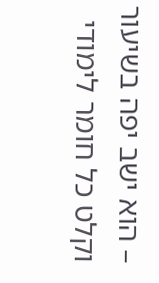– הוא ישב יפה בשיעור וקלט כל חומר לימודי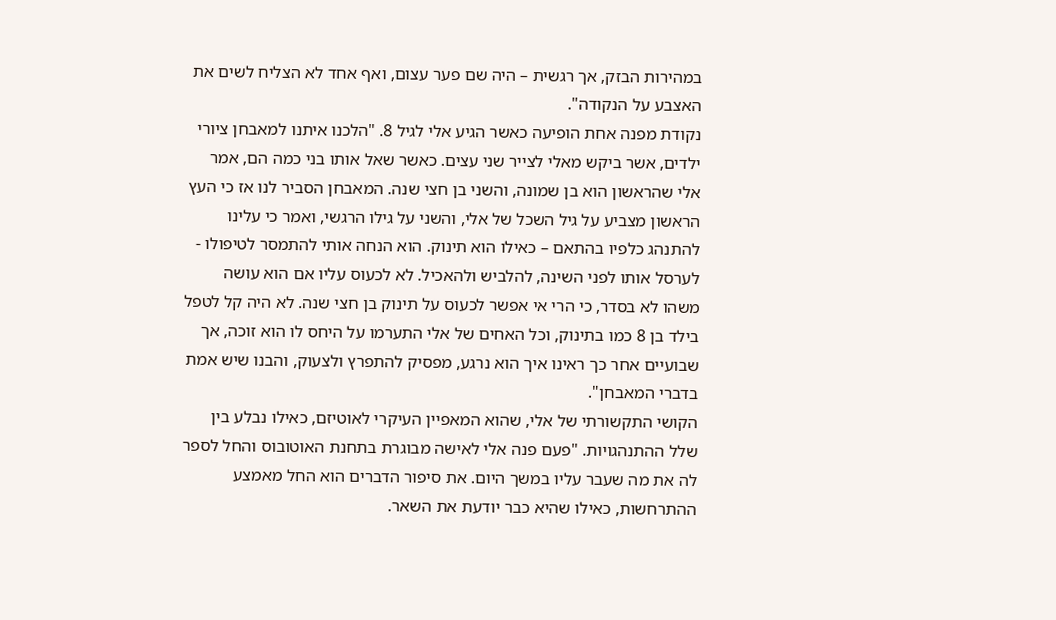במהירות הבזק, אך רגשית – היה שם פער עצום, ואף אחד לא הצליח לשים את האצבע על הנקודה".
נקודת מפנה אחת הופיעה כאשר הגיע אלי לגיל 8. "הלכנו איתנו למאבחן ציורי ילדים, אשר ביקש מאלי לצייר שני עצים. כאשר שאל אותו בני כמה הם, אמר אלי שהראשון הוא בן שמונה, והשני בן חצי שנה. המאבחן הסביר לנו אז כי העץ הראשון מצביע על גיל השכל של אלי, והשני על גילו הרגשי, ואמר כי עלינו להתנהג כלפיו בהתאם – כאילו הוא תינוק. הוא הנחה אותי להתמסר לטיפולו - לערסל אותו לפני השינה, להלביש ולהאכיל. לא לכעוס עליו אם הוא עושה משהו לא בסדר, כי הרי אי אפשר לכעוס על תינוק בן חצי שנה. לא היה קל לטפל בילד בן 8 כמו בתינוק, וכל האחים של אלי התערמו על היחס לו הוא זוכה, אך שבועיים אחר כך ראינו איך הוא נרגע, מפסיק להתפרץ ולצעוק, והבנו שיש אמת בדברי המאבחן".
הקושי התקשורתי של אלי, שהוא המאפיין העיקרי לאוטיזם, כאילו נבלע בין שלל ההתנהגויות. "פעם פנה אלי לאישה מבוגרת בתחנת האוטובוס והחל לספר לה את מה שעבר עליו במשך היום. את סיפור הדברים הוא החל מאמצע ההתרחשות, כאילו שהיא כבר יודעת את השאר.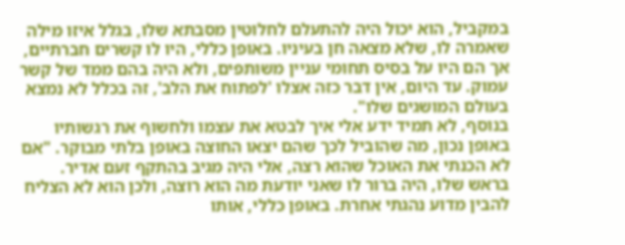במקביל, הוא יכול היה להתעלם לחלוטין מסבתא שלו, בגלל איזו מילה שאמרה לו, שלא מצאה חן בעיניו. באופן כללי, היו לו קשרים חברתיים, אך הם היו על בסיס תחומי עניין משותפים, ולא היה בהם ממד של קשר עמוק. עד היום, אין דבר כזה אצלו 'לפתוח את הלב', זה בכלל לא נמצא בעולם המושגים שלו".
בנוסף, לא תמיד ידע אלי איך לבטא את עצמו ולחשוף את רגשותיו באופן נכון, מה שהוביל לכך שהם יצאו החוצה באופן בלתי מבוקר. "אם לא הכנתי את האוכל שהוא רצה, אלי היה מגיב בהתקף זעם אדיר. בראש שלו, היה ברור לו שאני יודעת מה הוא רוצה, ולכן הוא לא הצליח להבין מדוע נהגתי אחרת. באופן כללי, אותו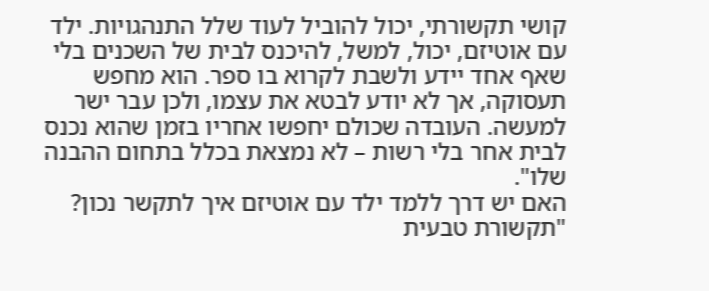קושי תקשורתי, יכול להוביל לעוד שלל התנהגויות. ילד עם אוטיזם, יכול, למשל, להיכנס לבית של השכנים בלי שאף אחד יידע ולשבת לקרוא בו ספר. הוא מחפש תעסוקה, אך לא יודע לבטא את עצמו, ולכן עבר ישר למעשה. העובדה שכולם יחפשו אחריו בזמן שהוא נכנס לבית אחר בלי רשות – לא נמצאת בכלל בתחום ההבנה שלו".
האם יש דרך ללמד ילד עם אוטיזם איך לתקשר נכון?
"תקשורת טבעית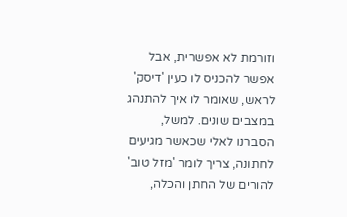וזורמת לא אפשרית, אבל אפשר להכניס לו כעין 'דיסק' לראש, שאומר לו איך להתנהג במצבים שונים. למשל, הסברנו לאלי שכאשר מגיעים לחתונה, צריך לומר 'מזל טוב' להורים של החתן והכלה,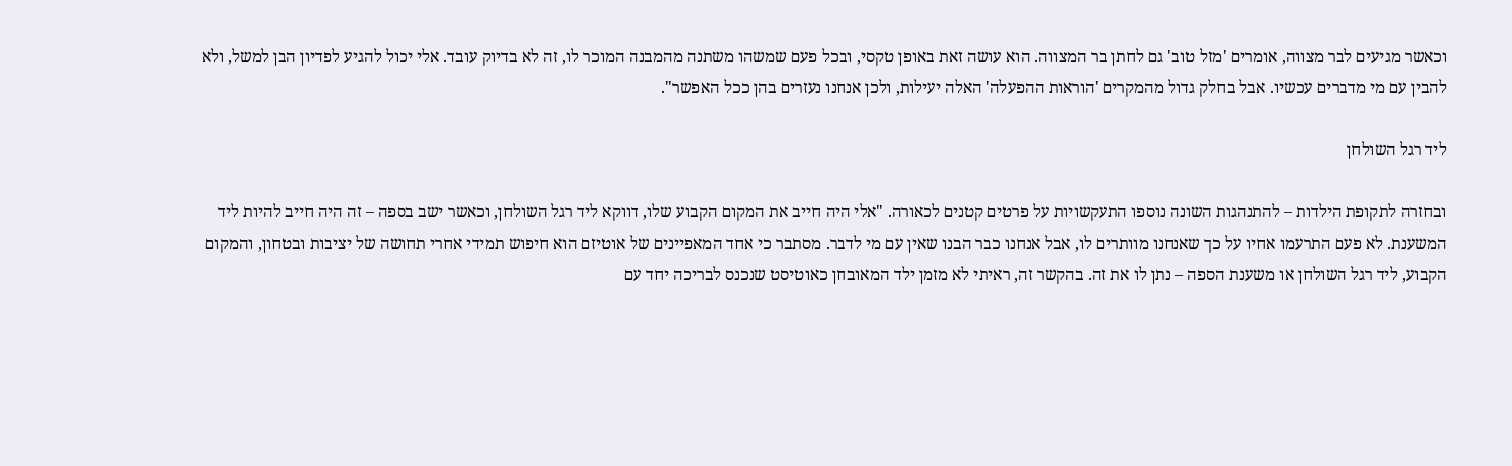וכאשר מגיעים לבר מצווה, אומרים 'מזל טוב' גם לחתן בר המצווה. הוא עושה זאת באופן טקסי, ובכל פעם שמשהו משתנה מהמבנה המוכר לו, זה לא בדיוק עובד. אלי יכול להגיע לפדיון הבן למשל, ולא להבין עם מי מדברים עכשיו. אבל בחלק גדול מהמקרים 'הוראות ההפעלה' האלה יעילות, ולכן אנחנו נעזרים בהן ככל האפשר".

ליד רגל השולחן

ובחזרה לתקופת הילדות – להתנהגות השונה נוספו התעקשויות על פרטים קטנים לכאורה. "אלי היה חייב את המקום הקבוע שלו, דווקא ליד רגל השולחן, וכאשר ישב בספה – זה היה חייב להיות ליד המשענת. לא פעם התרעמו אחיו על כך שאנחנו מוותרים לו, אבל אנחנו כבר הבנו שאין עם מי לדבר. מסתבר כי אחד המאפיינים של אוטיזם הוא חיפוש תמידי אחרי תחושה של יציבות ובטחון, והמקום הקבוע, ליד רגל השולחן או משענת הספה – נתן לו את זה. בהקשר זה, ראיתי לא מזמן ילד המאובחן כאוטיסט שנכנס לבריכה יחד עם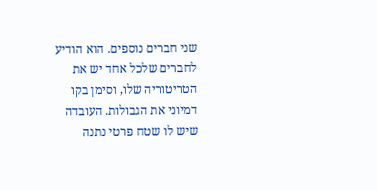שני חברים נוספים. הוא הודיע לחברים שלכל אחד יש את הטריטוריה שלו, וסימן בקו דמיוני את הגבולות. העובדה שיש לו שטח פרטי נתנה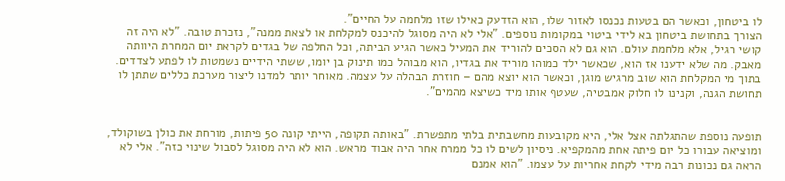לו ביטחון, וכאשר הם בטעות נכנסו לאזור שלו, הוא הזדעק כאילו שזו מלחמה על החיים".
הצורך בתחושת ביטחון בא לידי ביטוי במקומות נוספים. "אלי לא היה מסוגל להיכנס למקלחת או לצאת ממנה", נזכרת טובה. "לא היה זה קושי רגיל, אלא מלחמת עולם. הוא גם לא הסכים להוריד את המעיל כאשר הגיע הביתה, וכל החלפה של בגדים לקראת יום המחרת היוותה מאבק. מה שלא ידענו אז הוא, שכאשר ילד כמוהו מוריד את בגדיו, הוא מבוהל כמו תינוק בן יומו, ששתי הידיים נשמטות לו לפתע לצדדים. בתוך מי המקלחת הוא שוב מרגיש מוגן, וכאשר הוא יוצא מהם – חוזרת הבהלה על עצמה. מאוחר יותר למדנו ליצור מערכת כללים שתתן לו תחושת הגנה, וקנינו לו חלוק אמבטיה, שעטף אותו מיד כשיצא מהמים".


תופעה נוספת שהתגלתה אצל אלי, היא מקובעות מחשבתית בלתי מתפשרת. "באותה תקופה, הייתי קונה 50 פיתות, מורחת את כולן בשוקולד, ומוציאה עבורו כל יום פיתה אחת מהמקפיא. ניסיון לשים לו כל ממרח אחר היה אבוד מראש. הוא לא היה מסוגל לסבול שינוי כזה". אלי לא הראה גם נכונות רבה מידי לקחת אחריות על עצמו. "הוא אמנם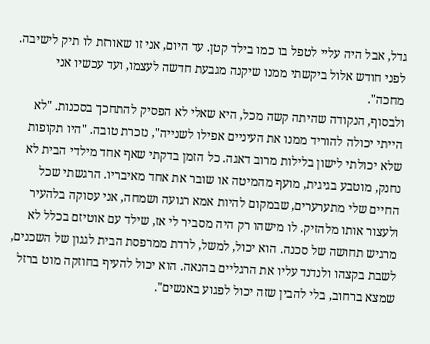גדל, אבל היה עליי לטפל בו כמו בילד קטן. עד היום, אני זו שאורזת לו תיק לישיבה. לפני חודש אלול ביקשתי ממנו שיקנה מגבעת חדשה לעצמו, ועד עכשיו אני מחכה".
ולבסוף, הנקודה שהיתה קשה מכל, היא שאלי לא הפסיק להתחכך בסכנות. "לא הייתי יכולה להוריד ממנו את העיניים אפילו לשנייה", נזכרת טובה. "היו תקופות שלא יכולתי לישון בלילות מרוב דאגה. כל הזמן בדקתי שאף אחד מילדי הבית לא נחנק, מוטבע בגיגית, מועף מהמיטה או שובר את אחד מאיבריו. הרגשתי שכל החיים שלי מתערערים, שבמקום להיות אמא רגועה ושמחה, אני עסוקה בלהעיר ולעצור אותו מלהזיק. לו מישהו רק היה מסביר לי אז, שילד עם אוטיזם בכלל לא מרגיש תחושה של סכנה. הוא יכול, למשל, לרדת ממרפסת הבית לגגון של השכנים, לשבת בקצהו ולנדנד עליו את הרגליים בהנאה. הוא יכול להעיף בחוזקה מוט ברזל שמצא ברחוב, בלי להבין שזה יכול לפגוע באנשים".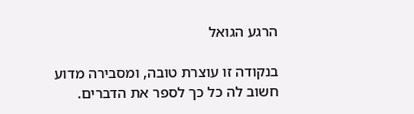הרגע הגואל

בנקודה זו עוצרת טובה, ומסבירה מדוע חשוב לה כל כך לספר את הדברים.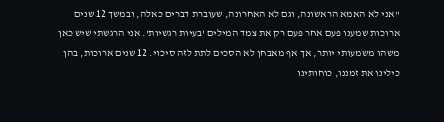"אני לא האמא הראשונה, וגם לא האחרונה, שעוברת דברים כאלה, ובמשך 12 שנים ארוכות שמענו פעם אחר פעם רק את צמד המילים 'בעיות רגשיות'. אני הרגשתי שיש כאן משהו משמעותי יותר, אך אף מאבחן לא הסכים לתת לזה סיכוי. 12 שנים ארוכות, בהן כילינו את זמננו, כוחותינו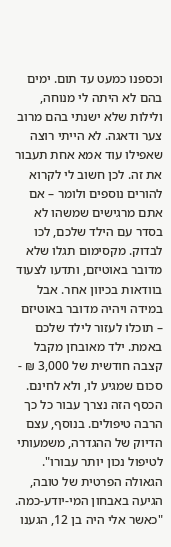וכספנו כמעט עד תום. ימים בהם לא היתה לי מנוחה, ולילות שלא ישנתי בהם מרוב צער ודאגה. לא הייתי רוצה שאפילו עוד אמא אחת תעבור את זה. לכן חשוב לי לקרוא להורים נוספים ולומר – אם אתם מרגישים שמשהו לא בסדר עם הילד שלכם, לכו לבדוק. מקסימום תגלו שלא מדובר באוטיזם, ותדעו לצעוד בוודאות בכיוון אחר. אבל במידה ויהיה מדובר באוטיזם – תוכלו לעזור לילד שלכם באמת. ילד מאובחן מקבל קצבה חודשית של 3,000 ₪ - סכום שמגיע לו, ולא לחינם. הכסף הזה נצרך עבור כל כך הרבה טיפולים. בנוסף, עצם הדיוק של ההגדרה, משמעותי לטיפול נכון יותר עבורו".
הגאולה הפרטית של טובה, הגיעה באבחון המי-יודע-כמה. "כאשר אלי היה בן 12, הגענו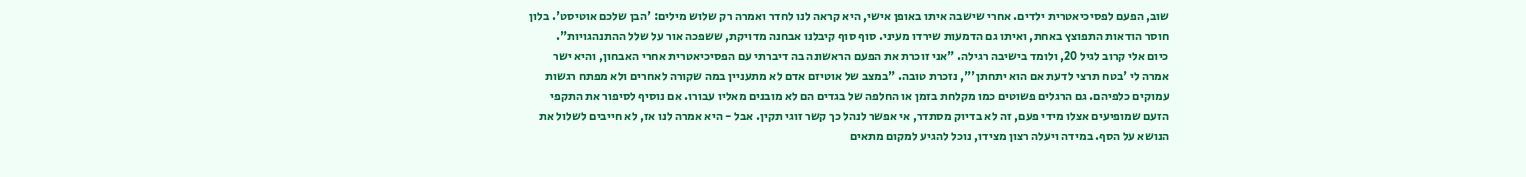שוב, הפעם לפסיכיאטרית ילדים. אחרי שישבה איתו באופן אישי, היא קראה לנו לחדר ואמרה רק שלוש מילים: 'הבן שלכם אוטיסט'. בלון חוסר הודאות התפוצץ באחת, ואיתו גם הדמעות שירדו מעיני. סוף סוף קיבלנו אבחנה מדויקת, ששפכה אור על שלל ההתנהגויות".
כיום אלי קרוב לגיל 20, ולומד בישיבה רגילה. "אני זוכרת את הפעם הראשונה בה דיברתי עם הפסיכיאטרית אחרי האבחון, והיא ישר אמרה לי 'בטח תרצי לדעת אם הוא יתחתן'", נזכרת טובה. "במצב של אוטיזם אדם לא מתעניין במה שקורה לאחרים ולא מפתח רגשות עמוקים כלפיהם. גם הרגלים פשוטים כמו מקלחת בזמן או החלפה של בגדים הם לא מובנים מאליו עבורו. אם נוסיף לסיפור את התקפי הזעם שמופיעים אצלו מידי פעם, זה לא בדיוק מסתדר, אי אפשר לנהל כך קשר זוגי תקין. אבל - היא אמרה לנו אז, לא חייבים לשלול את הנושא על הסף. במידה ויעלה רצון מצידו, נוכל להגיע למקום מתאים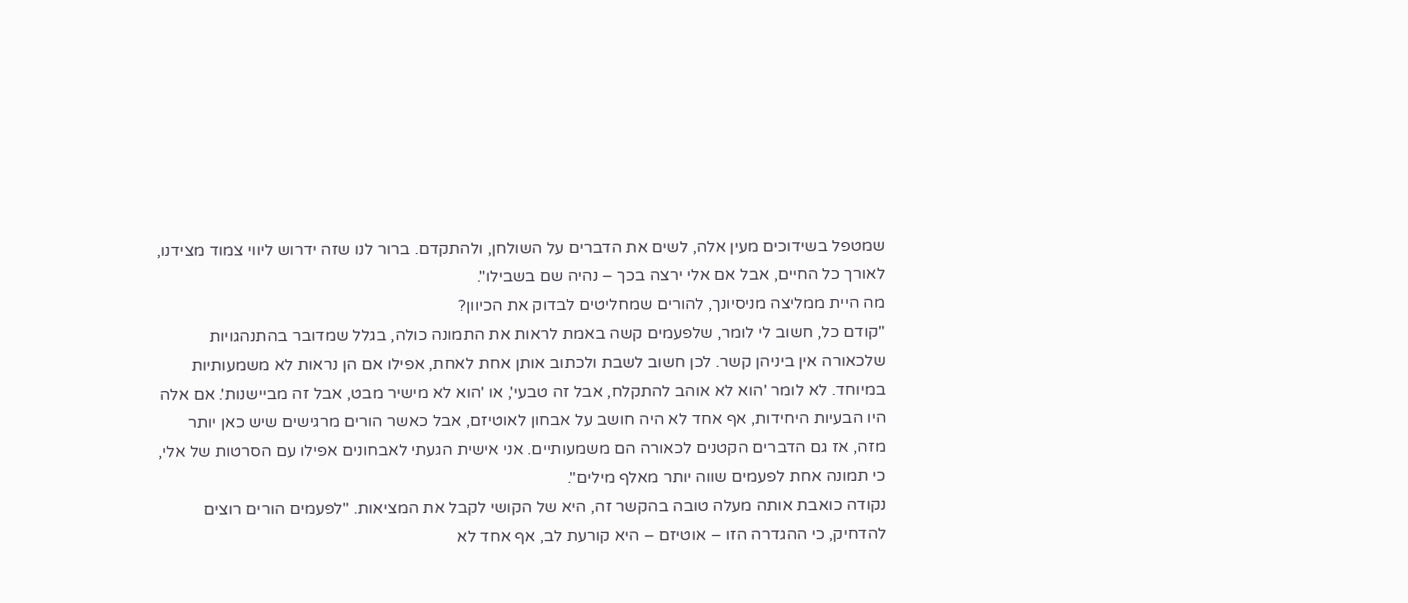שמטפל בשידוכים מעין אלה, לשים את הדברים על השולחן, ולהתקדם. ברור לנו שזה ידרוש ליווי צמוד מצידנו, לאורך כל החיים, אבל אם אלי ירצה בכך – נהיה שם בשבילו".
מה היית ממליצה מניסיונך, להורים שמחליטים לבדוק את הכיוון?
"קודם כל, חשוב לי לומר, שלפעמים קשה באמת לראות את התמונה כולה, בגלל שמדובר בהתנהגויות שלכאורה אין ביניהן קשר. לכן חשוב לשבת ולכתוב אותן אחת לאחת, אפילו אם הן נראות לא משמעותיות במיוחד. לא לומר 'הוא לא אוהב להתקלח, אבל זה טבעי', או 'הוא לא מישיר מבט, אבל זה מביישנות'. אם אלה היו הבעיות היחידות, אף אחד לא היה חושב על אבחון לאוטיזם, אבל כאשר הורים מרגישים שיש כאן יותר מזה, אז גם הדברים הקטנים לכאורה הם משמעותיים. אני אישית הגעתי לאבחונים אפילו עם הסרטות של אלי, כי תמונה אחת לפעמים שווה יותר מאלף מילים".
נקודה כואבת אותה מעלה טובה בהקשר זה, היא של הקושי לקבל את המציאות. "לפעמים הורים רוצים להדחיק, כי ההגדרה הזו – אוטיזם – היא קורעת לב, אף אחד לא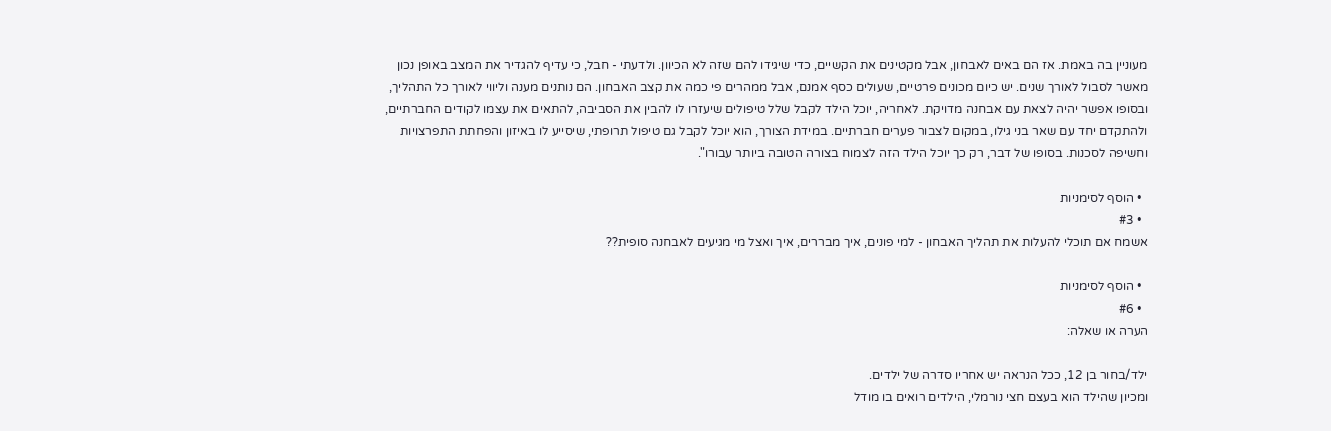מעוניין בה באמת. אז הם באים לאבחון, אבל מקטינים את הקשיים, כדי שיגידו להם שזה לא הכיוון. ולדעתי - חבל, כי עדיף להגדיר את המצב באופן נכון מאשר לסבול לאורך שנים. יש כיום מכונים פרטיים, שעולים כסף אמנם, אבל ממהרים פי כמה את קצב האבחון. הם נותנים מענה וליווי לאורך כל התהליך, ובסופו אפשר יהיה לצאת עם אבחנה מדויקת. לאחריה, יוכל הילד לקבל שלל טיפולים שיעזרו לו להבין את הסביבה, להתאים את עצמו לקודים החברתיים, ולהתקדם יחד עם שאר בני גילו, במקום לצבור פערים חברתיים. במידת הצורך, הוא יוכל לקבל גם טיפול תרופתי, שיסייע לו באיזון והפחתת התפרצויות וחשיפה לסכנות. בסופו של דבר, רק כך יוכל הילד הזה לצמוח בצורה הטובה ביותר עבורו".

  • הוסף לסימניות
  • #3
אשמח אם תוכלי להעלות את תהליך האבחון - למי פונים, איך מבררים, איך ואצל מי מגיעים לאבחנה סופית??

  • הוסף לסימניות
  • #6
הערה או שאלה:

ילד/בחור בן 12, ככל הנראה יש אחריו סדרה של ילדים.
ומכיון שהילד הוא בעצם חצי נורמלי, הילדים רואים בו מודל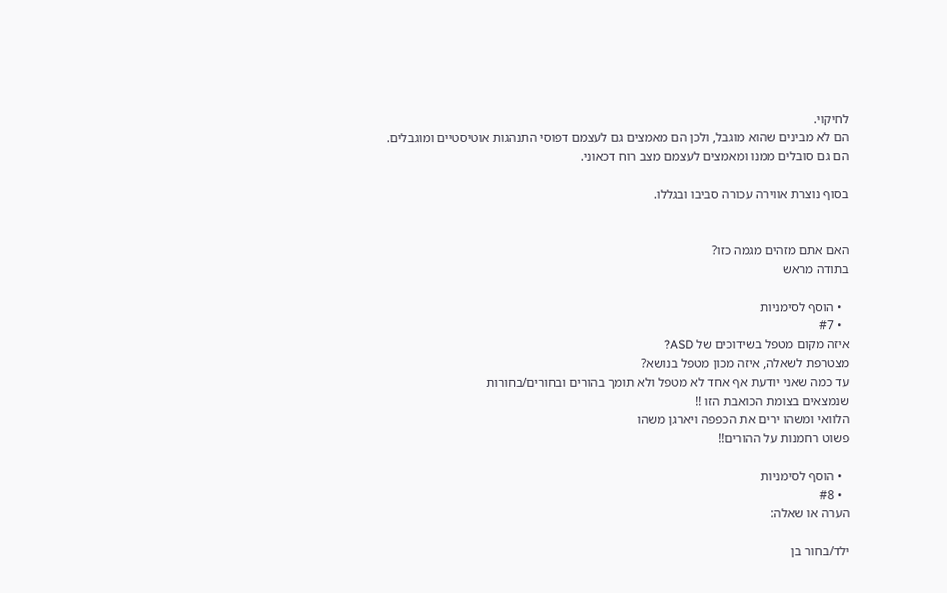לחיקוי.
הם לא מבינים שהוא מוגבל, ולכן הם מאמצים גם לעצמם דפוסי התנהגות אוטיסטיים ומוגבלים.
הם גם סובלים ממנו ומאמצים לעצמם מצב רוח דכאוני.

בסוף נוצרת אווירה עכורה סביבו ובגללו.


האם אתם מזהים מגמה כזו?
בתודה מראש

  • הוסף לסימניות
  • #7
איזה מקום מטפל בשידוכים של ASD?
מצטרפת לשאלה, איזה מכון מטפל בנושא?
עד כמה שאני יודעת אף אחד לא מטפל ולא תומך בהורים ובחורים/בחורות
שנמצאים בצומת הכואבת הזו !!
הלוואי ומשהו ירים את הכפפה ויארגן משהו
פשוט רחמנות על ההורים!!

  • הוסף לסימניות
  • #8
הערה או שאלה:

ילד/בחור בן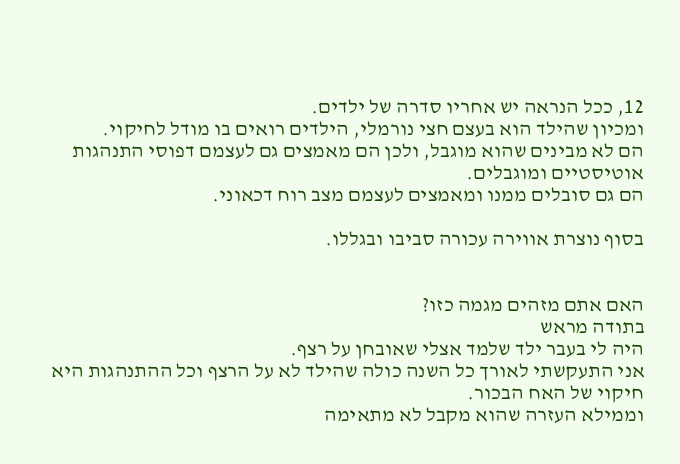12, ככל הנראה יש אחריו סדרה של ילדים.
ומכיון שהילד הוא בעצם חצי נורמלי, הילדים רואים בו מודל לחיקוי.
הם לא מבינים שהוא מוגבל, ולכן הם מאמצים גם לעצמם דפוסי התנהגות אוטיסטיים ומוגבלים.
הם גם סובלים ממנו ומאמצים לעצמם מצב רוח דכאוני.

בסוף נוצרת אווירה עכורה סביבו ובגללו.


האם אתם מזהים מגמה כזו?
בתודה מראש
היה לי בעבר ילד שלמד אצלי שאובחן על רצף.
אני התעקשתי לאורך כל השנה כולה שהילד לא על הרצף וכל ההתנהגות היא חיקוי של האח הבכור.
וממילא העזרה שהוא מקבל לא מתאימה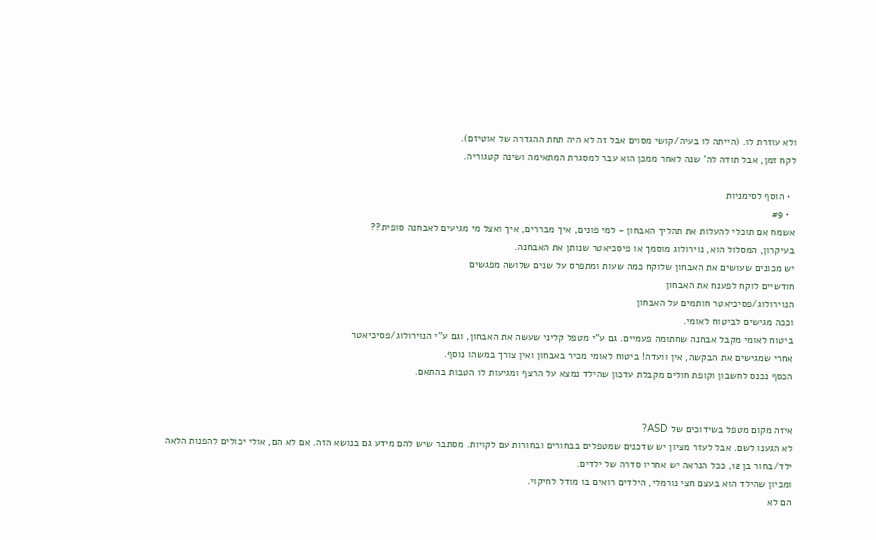ולא עוזרת לו. (הייתה לו בעיה/קושי מסוים אבל זה לא היה תחת ההגדרה של אוטיזם).
לקח זמן, אבל תודה לה' שנה לאחר ממכן הוא עבר למסגרת המתאימה ושינה קטגוריה.

  • הוסף לסימניות
  • #9
אשמח אם תוכלי להעלות את תהליך האבחון - למי פונים, איך מבררים, איך ואצל מי מגיעים לאבחנה סופית??
בעיקרון, המסלול הוא, נוירולוג מוסמך או פיסכיאטר שנותן את האבחנה.
יש מכונים שעושים את האבחון שלוקח כמה שעות ומתפרס על שנים שלושה מפגשים
חודשיים לוקח לפענח את האבחון
הנוירולוג/פסיכיאטר חותמים על האבחון
וככה מגישים לביטוח לאומי.
ביטוח לאומי מקבל אבחנה שחתומה פעמיים. גם ע"י מטפל קליני שעשה את האבחון, וגם ע"י הנוירולוג/פסיכיאטר
אחרי שמגישים את הבקשה, אין וועדה! ביטוח לאומי מכיר באבחון ואין צורך במשהו נוסף.
הכסף נכנס לחשבון וקופת חולים מקבלת עדכון שהילד נמצא על הרצף ומגיעות לו הטבות בהתאם.


איזה מקום מטפל בשידוכים של ASD?
לא הגענו לשם. אבל לעזר מציון יש שדכנים שמטפלים בבחורים ובחורות עם לקויות. מסתבר שיש להם מידע גם בנושא הזה. אם לא הם, אולי יכולים להפנות הלאה
ילד/בחור בן 12, ככל הנראה יש אחריו סדרה של ילדים.
ומכיון שהילד הוא בעצם חצי נורמלי, הילדים רואים בו מודל לחיקוי.
הם לא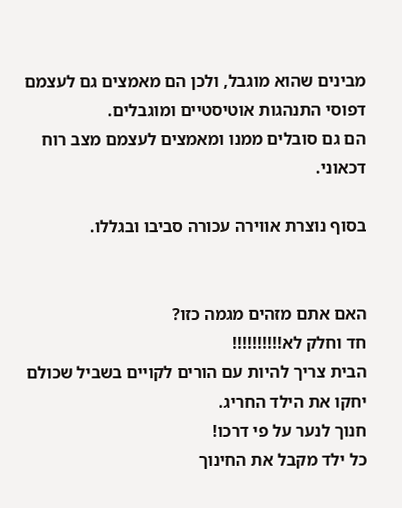מבינים שהוא מוגבל, ולכן הם מאמצים גם לעצמם דפוסי התנהגות אוטיסטיים ומוגבלים.
הם גם סובלים ממנו ומאמצים לעצמם מצב רוח דכאוני.

בסוף נוצרת אווירה עכורה סביבו ובגללו.


האם אתם מזהים מגמה כזו?
חד וחלק לא!!!!!!!!!!
הבית צריך להיות עם הורים לקויים בשביל שכולם יחקו את הילד החריג.
חנוך לנער על פי דרכו!
כל ילד מקבל את החינוך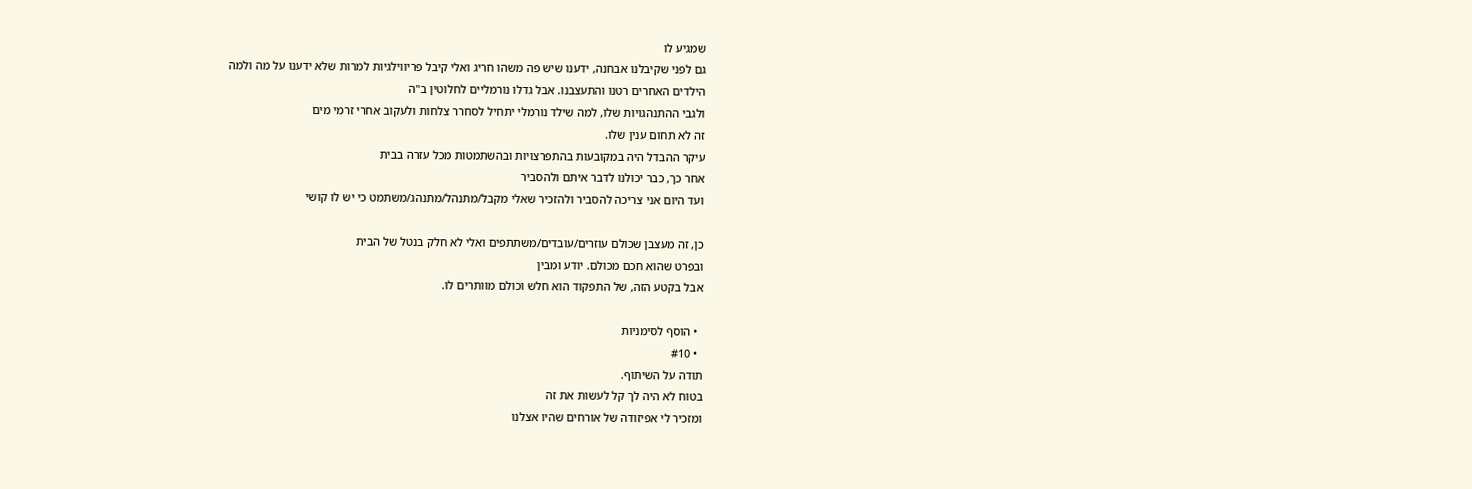שמגיע לו
גם לפני שקיבלנו אבחנה, ידענו שיש פה משהו חריג ואלי קיבל פריווילגיות למרות שלא ידענו על מה ולמה
הילדים האחרים רטנו והתעצבנו. אבל גדלו נורמליים לחלוטין ב"ה
ולגבי ההתנהגויות שלו, למה שילד נורמלי יתחיל לסחרר צלחות ולעקוב אחרי זרמי מים
זה לא תחום ענין שלו.
עיקר ההבדל היה במקובעות בהתפרצויות ובהשתמטות מכל עזרה בבית
אחר כך, כבר יכולנו לדבר איתם ולהסביר
ועד היום אני צריכה להסביר ולהזכיר שאלי מקבל/מתנהל/מתנהג/משתמט כי יש לו קושי

כן, זה מעצבן שכולם עוזרים/עובדים/משתתפים ואלי לא חלק בנטל של הבית
ובפרט שהוא חכם מכולם. יודע ומבין
אבל בקטע הזה, של התפקוד הוא חלש וכולם מוותרים לו.

  • הוסף לסימניות
  • #10
תודה על השיתוף.
בטוח לא היה לך קל לעשות את זה
ומזכיר לי אפיזודה של אורחים שהיו אצלנו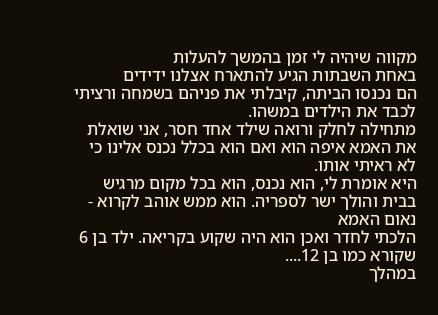מקווה שיהיה לי זמן בהמשך להעלות
באחת השבתות הגיע להתארח אצלנו ידידים
הם נכנסו הביתה, קיבלתי את פניהם בשמחה ורציתי לכבד את הילדים במשהו.
מתחילה לחלק ורואה שילד אחד חסר, אני שואלת את האמא איפה הוא ואם הוא בכלל נכנס אלינו כי לא ראיתי אותו.
היא אומרת לי, הוא נכנס, הוא בכל מקום מרגיש בבית והולך ישר לספריה. הוא ממש אוהב לקרוא - נאום האמא
הלכתי לחדר ואכן הוא היה שקוע בקריאה. ילד בן 6 שקורא כמו בן 12....
במהלך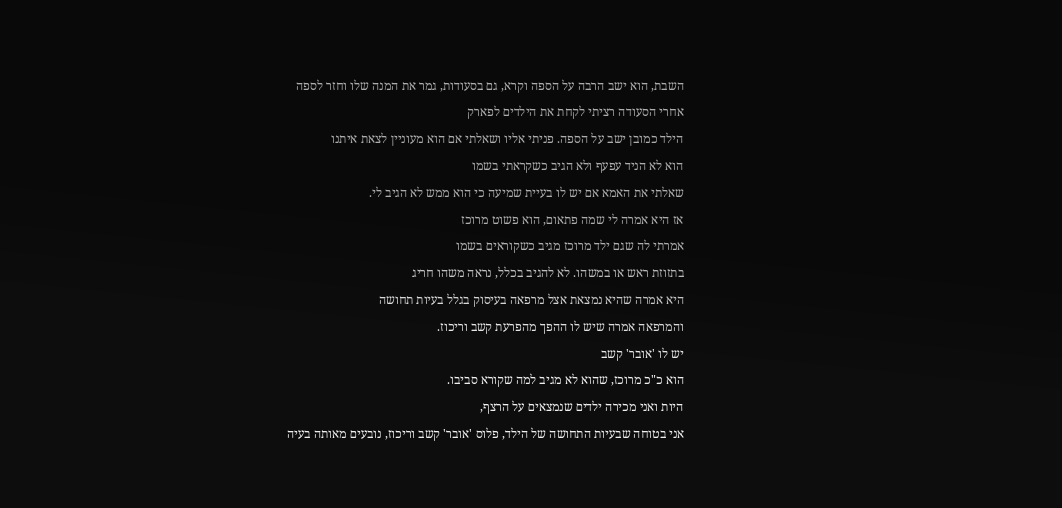השבת, הוא ישב הרבה על הספה וקרא, גם בסעודות, גמר את המנה שלו וחזר לספה
אחרי הסעודה רציתי לקחת את הילדים לפארק
הילד כמובן ישב על הספה. פניתי אליו ושאלתי אם הוא מעוניין לצאת איתנו
הוא לא הניד עפעף ולא הגיב כשקראתי בשמו
שאלתי את האמא אם יש לו בעיית שמיעה כי הוא ממש לא הגיב לי.
אז היא אמרה לי שמה פתאום, הוא פשוט מרוכז
אמרתי לה שגם ילד מרוכז מגיב כשקוראים בשמו
בתזוזת ראש או במשהו. לא להגיב בכלל, נראה משהו חריג
היא אמרה שהיא נמצאת אצל מרפאה בעיסוק בגלל בעיות תחושה
והמרפאה אמרה שיש לו ההפך מהפרעת קשב וריכוז.
יש לו 'אובר' קשב
הוא כ"כ מרוכז, שהוא לא מגיב למה שקורא סביבו.
היות ואני מכירה ילדים שנמצאים על הרצף,
אני בטוחה שבעיות התחושה של הילד, פלוס 'אובר' קשב וריכוז, נובעים מאותה בעיה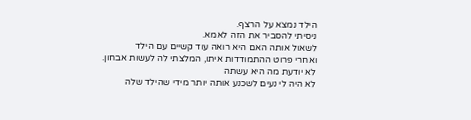הילד נמצא על הרצף.
ניסיתי להסביר את הזה לאמא.
לשאול אותה האם היא רואה עוד קשיים עם הילד
ואחרי פרוט ההתמודדות איתו, המלצתי לה לעשות אבחון.
לא יודעת מה היא עשתה
לא היה לי נעים לשכנע אותה יותר מידי שהילד שלה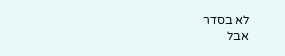לא בסדר
אבל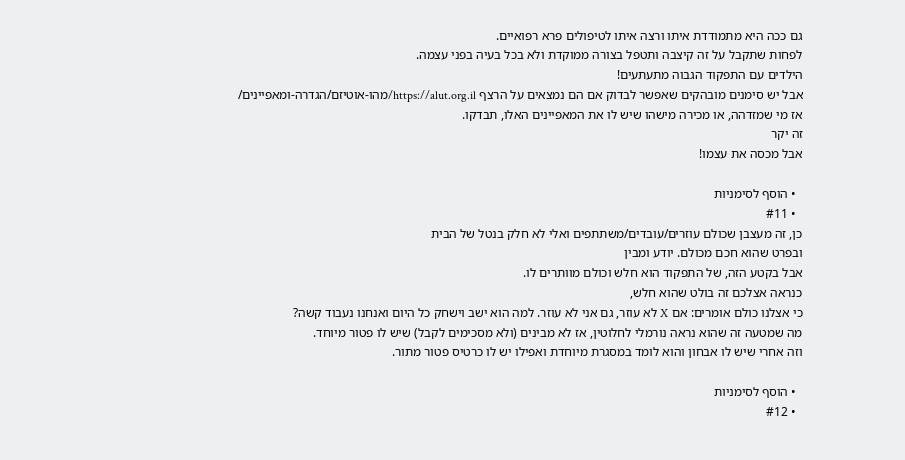גם ככה היא מתמודדת איתו ורצה איתו לטיפולים פרא רפואיים.
לפחות שתקבל על זה קיצבה ותטפל בצורה ממוקדת ולא בכל בעיה בפני עצמה.
הילדים עם התפקוד הגבוה מתעתעים!
אבל יש סימנים מובהקים שאפשר לבדוק אם הם נמצאים על הרצף https://alut.org.il/מהו-אוטיזם/הגדרה-ומאפיינים/
אז מי שמזדהה, או מכירה מישהו שיש לו את המאפיינים האלו, תבדקו.
זה יקר
אבל מכסה את עצמו!

  • הוסף לסימניות
  • #11
כן, זה מעצבן שכולם עוזרים/עובדים/משתתפים ואלי לא חלק בנטל של הבית
ובפרט שהוא חכם מכולם. יודע ומבין
אבל בקטע הזה, של התפקוד הוא חלש וכולם מוותרים לו.
כנראה אצלכם זה בולט שהוא חלש,
כי אצלנו כולם אומרים: אם X לא עוזר, גם אני לא עוזר. למה הוא ישב וישחק כל היום ואנחנו נעבוד קשה?
מה שמטעה זה שהוא נראה נורמלי לחלוטין, אז לא מבינים (ולא מסכימים לקבל) שיש לו פטור מיוחד.
וזה אחרי שיש לו אבחון והוא לומד במסגרת מיוחדת ואפילו יש לו כרטיס פטור מתור.

  • הוסף לסימניות
  • #12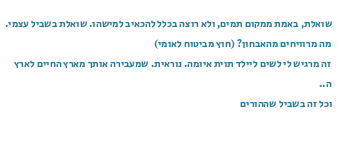שואלת, באמת ממקום תמים, ולא רוצה בכלל להכאיב למישהו. שואלת בשביל עצמי.
מה מרוויחים מהאבחון? (חוץ מביטוח לאומי)
זה מרגיש לי לשים ליילד תוית איומה. נוראית. שמעבירה אותך מארץ החיים לארץ ה..
וכל זה בשביל שההורים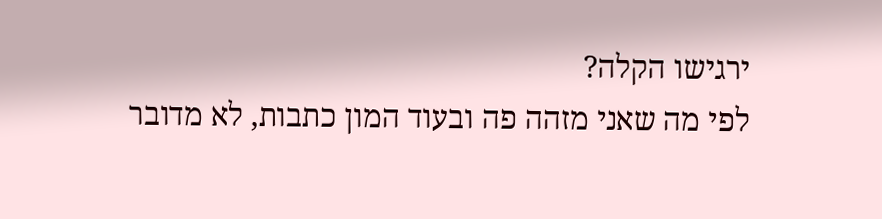ירגישו הקלה?
לפי מה שאני מזהה פה ובעוד המון כתבות, לא מדובר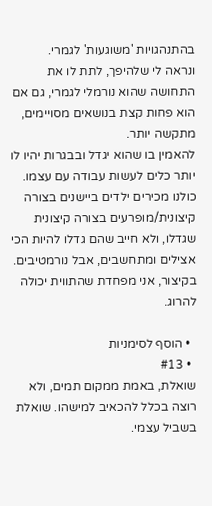בהתנהגויות 'משוגעות' לגמרי.
ונראה לי שלהיפך, לתת לו את התחושה שהוא נורמלי לגמרי, גם אם הוא פחות קצת בנושאים מסויימים, מתקשה יותר.
להאמין בו שהוא יגדל ובבגרות יהיו לו יותר כלים לעשות עבודה עם עצמו.
כולנו מכירים ילדים ביישנים בצורה קיצונית/מופרעים בצורה קיצונית שגדלו, ולא חייב שהם גדלו להיות הכי אצילים ומתחשבים, אבל נורמטיבים. בקיצור, אני מפחדת שהתווית יכולה להרוג.

  • הוסף לסימניות
  • #13
שואלת, באמת ממקום תמים, ולא רוצה בכלל להכאיב למישהו. שואלת בשביל עצמי.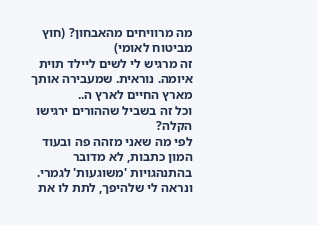מה מרוויחים מהאבחון? (חוץ מביטוח לאומי)
זה מרגיש לי לשים ליילד תוית איומה. נוראית. שמעבירה אותך מארץ החיים לארץ ה..
וכל זה בשביל שההורים ירגישו הקלה?
לפי מה שאני מזהה פה ובעוד המון כתבות, לא מדובר בהתנהגויות 'משוגעות' לגמרי.
ונראה לי שלהיפך, לתת לו את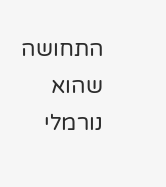התחושה שהוא נורמלי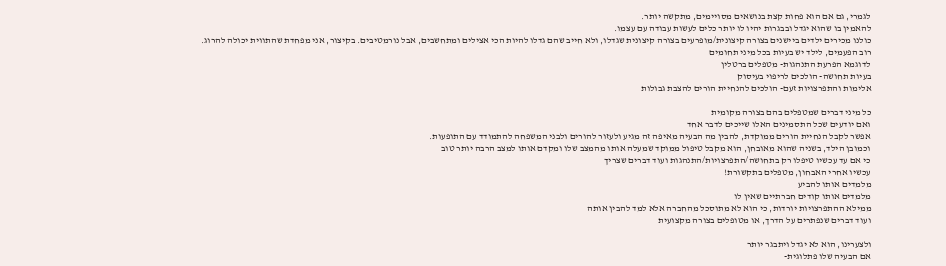לגמרי, גם אם הוא פחות קצת בנושאים מסויימים, מתקשה יותר.
להאמין בו שהוא יגדל ובבגרות יהיו לו יותר כלים לעשות עבודה עם עצמו.
כולנו מכירים ילדים ביישנים בצורה קיצונית/מופרעים בצורה קיצונית שגדלו, ולא חייב שהם גדלו להיות הכי אצילים ומתחשבים, אבל נורמטיבים. בקיצור, אני מפחדת שהתווית יכולה להרוג.
רוב הפעמים, לילד יש בעיות בכל מיני תחומים
לדוגמא הפרעת התנהגות- מטפלים ברטלין
בעיות תחושה- הולכים לריפוי בעיסוק
אלימות והתפרצויות זעם- הולכים להנחיית הורים להצבת גבולות

כל מיני דברים שמטפלים בהם בצורה מקומית
ואם יודעים שכל התסמינים האלו שייכים לדבר אחד
אפשר לקבל הנחיית הורים ממוקדת, להבין מה הבעיה מאיפה זה מגיע ולעזור להורים ולבני המשפחה להתמודד עם התופעות.
וכמובן הילד, בשניה שהוא מאובחן, הוא מקבל טיפול ממוקד שמעלה אותו מהמצב שלו ומקדם אותו למצב הרבה יותר טוב
כי אם עד עכשיו טיפלו רק בתחושה/התפרצויות/התנהגות ועוד דברים שצריך
עכשיו אחרי האבחון, מטפלים בתקשורת!
מלמדים אותו להביע
מלמדים אותו קודים חברתיים שאין לו
ממילא ההתפרצויות יורדות, כי הוא לא מתוסכל מהחברה אלא למד להבין אותה
ועוד דברים שנפתרים על הדרך, או מטופלים בצורה מקצועית

ולצערינו, הוא לא יגדל ויתבגר יותר
אם הבעיה שלו פתלוגית-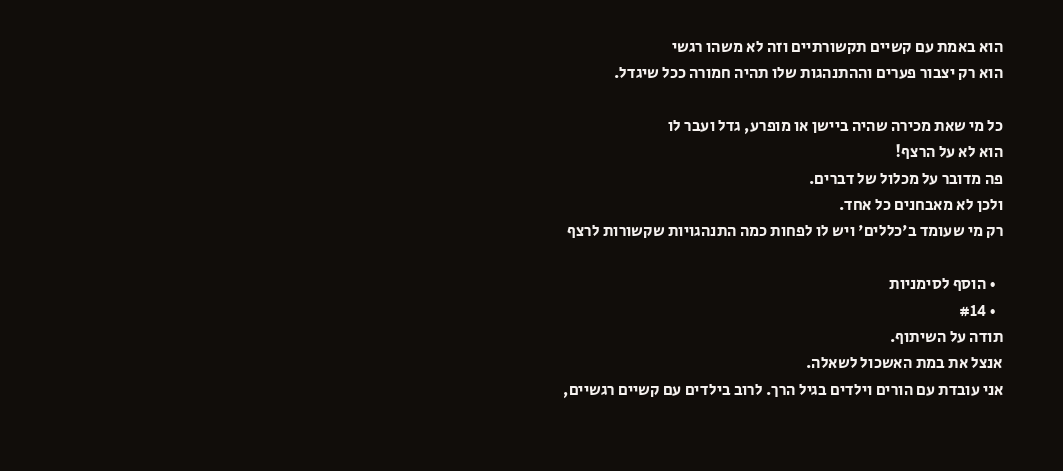הוא באמת עם קשיים תקשורתיים וזה לא משהו רגשי
הוא רק יצבור פערים וההתנהגות שלו תהיה חמורה ככל שיגדל.

כל מי שאת מכירה שהיה ביישן או מופרע, גדל ועבר לו
הוא לא על הרצף!
פה מדובר על מכלול של דברים.
ולכן לא מאבחנים כל אחד.
רק מי שעומד ב'כללים' ויש לו לפחות כמה התנהגויות שקשורות לרצף

  • הוסף לסימניות
  • #14
תודה על השיתוף.
אנצל את במת האשכול לשאלה.
אני עובדת עם הורים וילדים בגיל הרך. לרוב בילדים עם קשיים רגשיים,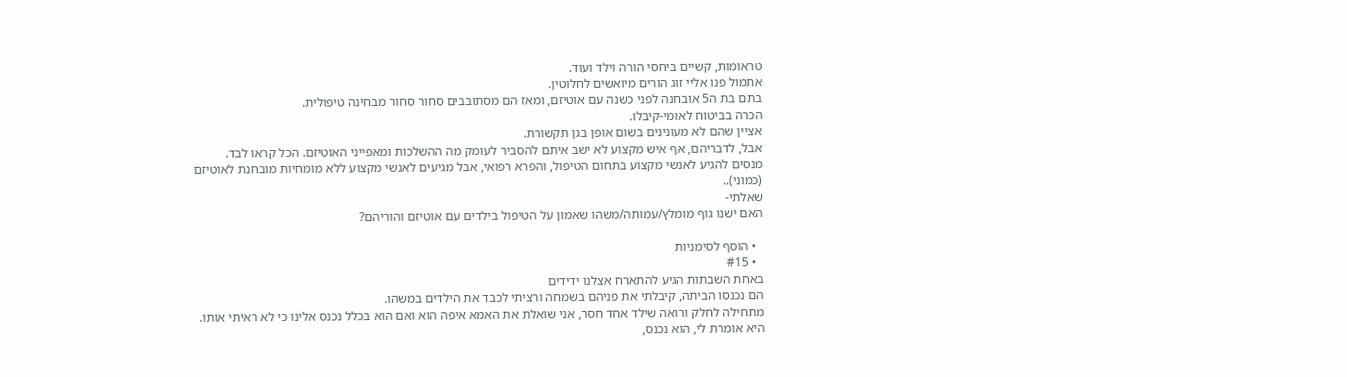טראומות, קשיים ביחסי הורה וילד ועוד.
אתמול פנו אליי זוג הורים מיואשים לחלוטין.
בתם בת ה5 אובחנה לפני כשנה עם אוטיזם, ומאז הם מסתובבים סחור סחור מבחינה טיפולית.
הכרה בביטוח לאומי-קיבלו.
אציין שהם לא מעונינים בשום אופן בגן תקשורת.
אבל, לדבריהם, אף איש מקצוע לא ישב איתם להסביר לעומק מה ההשלכות ומאפייני האוטיזם. הכל קראו לבד.
מנסים להגיע לאנשי מקצוע בתחום הטיפול, והפרא רפואי, אבל מגיעים לאנשי מקצוע ללא מומחיות מובחנת לאוטיזם (כמוני)..
שאלתי-
האם ישנו גוף מומלץ/עמותה/משהו שאמון על הטיפול בילדים עם אוטיזם והוריהם?

  • הוסף לסימניות
  • #15
באחת השבתות הגיע להתארח אצלנו ידידים
הם נכנסו הביתה, קיבלתי את פניהם בשמחה ורציתי לכבד את הילדים במשהו.
מתחילה לחלק ורואה שילד אחד חסר, אני שואלת את האמא איפה הוא ואם הוא בכלל נכנס אלינו כי לא ראיתי אותו.
היא אומרת לי, הוא נכנס,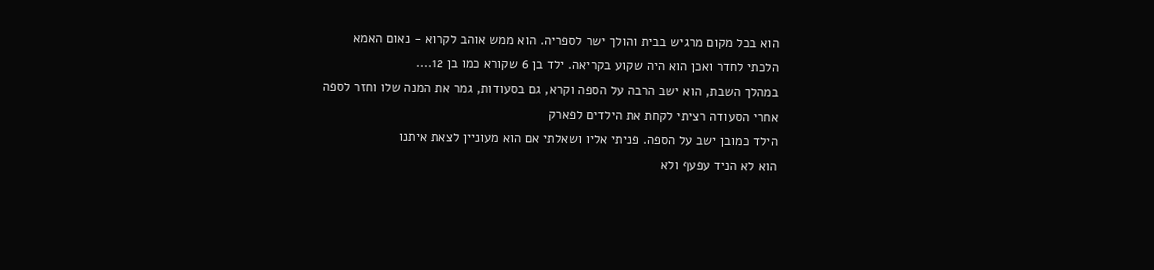הוא בכל מקום מרגיש בבית והולך ישר לספריה. הוא ממש אוהב לקרוא - נאום האמא
הלכתי לחדר ואכן הוא היה שקוע בקריאה. ילד בן 6 שקורא כמו בן 12....
במהלך השבת, הוא ישב הרבה על הספה וקרא, גם בסעודות, גמר את המנה שלו וחזר לספה
אחרי הסעודה רציתי לקחת את הילדים לפארק
הילד כמובן ישב על הספה. פניתי אליו ושאלתי אם הוא מעוניין לצאת איתנו
הוא לא הניד עפעף ולא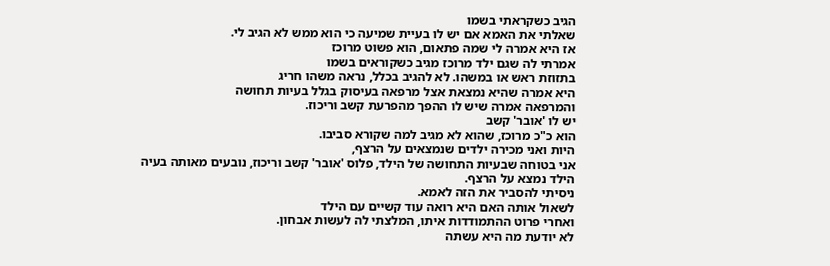הגיב כשקראתי בשמו
שאלתי את האמא אם יש לו בעיית שמיעה כי הוא ממש לא הגיב לי.
אז היא אמרה לי שמה פתאום, הוא פשוט מרוכז
אמרתי לה שגם ילד מרוכז מגיב כשקוראים בשמו
בתזוזת ראש או במשהו. לא להגיב בכלל, נראה משהו חריג
היא אמרה שהיא נמצאת אצל מרפאה בעיסוק בגלל בעיות תחושה
והמרפאה אמרה שיש לו ההפך מהפרעת קשב וריכוז.
יש לו 'אובר' קשב
הוא כ"כ מרוכז, שהוא לא מגיב למה שקורא סביבו.
היות ואני מכירה ילדים שנמצאים על הרצף,
אני בטוחה שבעיות התחושה של הילד, פלוס 'אובר' קשב וריכוז, נובעים מאותה בעיה
הילד נמצא על הרצף.
ניסיתי להסביר את הזה לאמא.
לשאול אותה האם היא רואה עוד קשיים עם הילד
ואחרי פרוט ההתמודדות איתו, המלצתי לה לעשות אבחון.
לא יודעת מה היא עשתה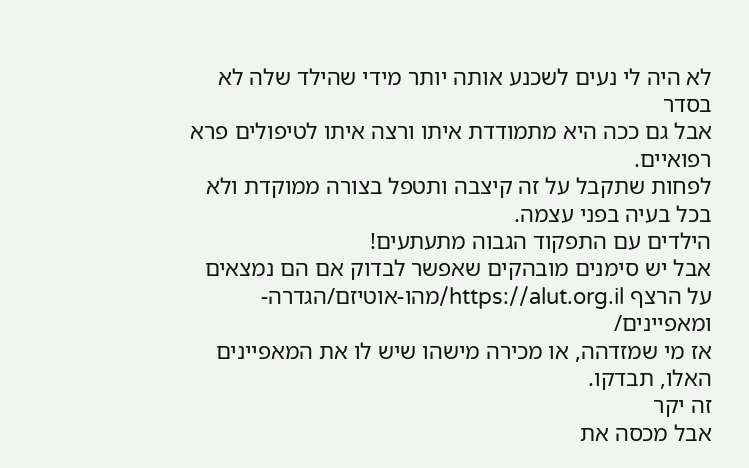לא היה לי נעים לשכנע אותה יותר מידי שהילד שלה לא בסדר
אבל גם ככה היא מתמודדת איתו ורצה איתו לטיפולים פרא רפואיים.
לפחות שתקבל על זה קיצבה ותטפל בצורה ממוקדת ולא בכל בעיה בפני עצמה.
הילדים עם התפקוד הגבוה מתעתעים!
אבל יש סימנים מובהקים שאפשר לבדוק אם הם נמצאים על הרצף https://alut.org.il/מהו-אוטיזם/הגדרה-ומאפיינים/
אז מי שמזדהה, או מכירה מישהו שיש לו את המאפיינים האלו, תבדקו.
זה יקר
אבל מכסה את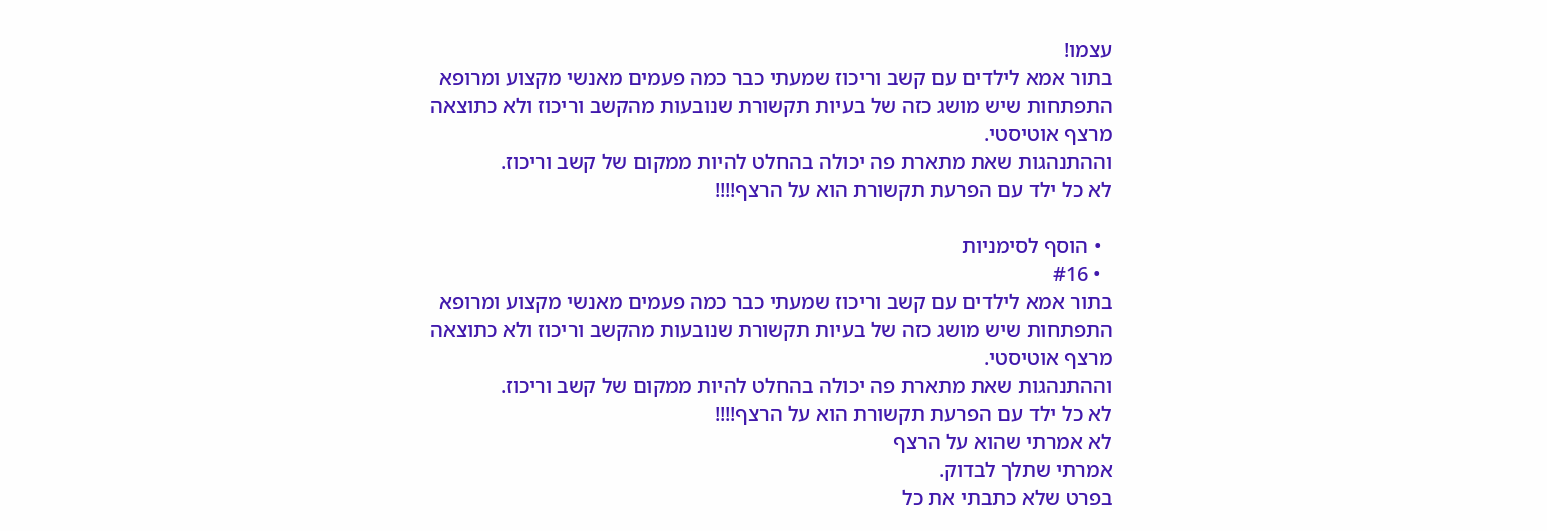עצמו!
בתור אמא לילדים עם קשב וריכוז שמעתי כבר כמה פעמים מאנשי מקצוע ומרופא התפתחות שיש מושג כזה של בעיות תקשורת שנובעות מהקשב וריכוז ולא כתוצאה מרצף אוטיסטי.
וההתנהגות שאת מתארת פה יכולה בהחלט להיות ממקום של קשב וריכוז.
לא כל ילד עם הפרעת תקשורת הוא על הרצף!!!!

  • הוסף לסימניות
  • #16
בתור אמא לילדים עם קשב וריכוז שמעתי כבר כמה פעמים מאנשי מקצוע ומרופא התפתחות שיש מושג כזה של בעיות תקשורת שנובעות מהקשב וריכוז ולא כתוצאה מרצף אוטיסטי.
וההתנהגות שאת מתארת פה יכולה בהחלט להיות ממקום של קשב וריכוז.
לא כל ילד עם הפרעת תקשורת הוא על הרצף!!!!
לא אמרתי שהוא על הרצף
אמרתי שתלך לבדוק.
בפרט שלא כתבתי את כל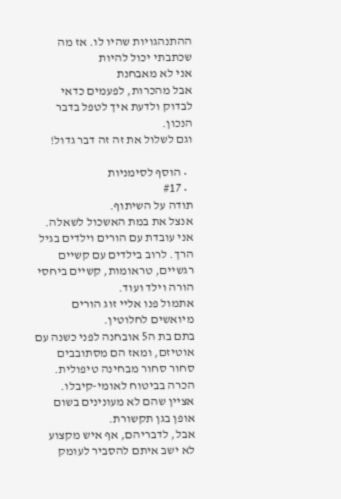ההתנהגויות שהיו לו. אז מה שכתבתי יכול להיות
אני לא מאבחנת
אבל מהכרות, לפעמים כדאי לבדוק ולדעת איך לטפל בדבר הנכון.
וגם לשלול את זה זה דבר גדול!

  • הוסף לסימניות
  • #17
תודה על השיתוף.
אנצל את במת האשכול לשאלה.
אני עובדת עם הורים וילדים בגיל הרך. לרוב בילדים עם קשיים רגשיים, טראומות, קשיים ביחסי הורה וילד ועוד.
אתמול פנו אליי זוג הורים מיואשים לחלוטין.
בתם בת ה5 אובחנה לפני כשנה עם אוטיזם, ומאז הם מסתובבים סחור סחור מבחינה טיפולית.
הכרה בביטוח לאומי-קיבלו.
אציין שהם לא מעונינים בשום אופן בגן תקשורת.
אבל, לדבריהם, אף איש מקצוע לא ישב איתם להסביר לעומק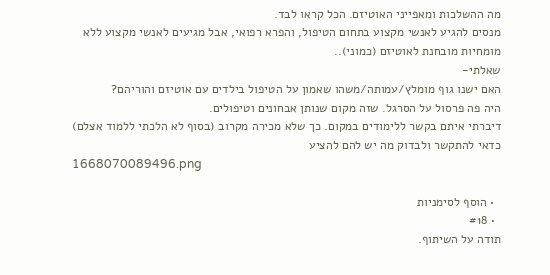מה ההשלכות ומאפייני האוטיזם. הכל קראו לבד.
מנסים להגיע לאנשי מקצוע בתחום הטיפול, והפרא רפואי, אבל מגיעים לאנשי מקצוע ללא מומחיות מובחנת לאוטיזם (כמוני)..
שאלתי-
האם ישנו גוף מומלץ/עמותה/משהו שאמון על הטיפול בילדים עם אוטיזם והוריהם?
היה פה פרסול על הסרגל. שזה מקום שנותן אבחונים וטיפולים.
דיברתי איתם בקשר ללימודים במקום. כך שלא מכירה מקרוב (בסוף לא הלכתי ללמוד אצלם)
כדאי להתקשר ולבדוק מה יש להם להציע
1668070089496.png

  • הוסף לסימניות
  • #18
תודה על השיתוף.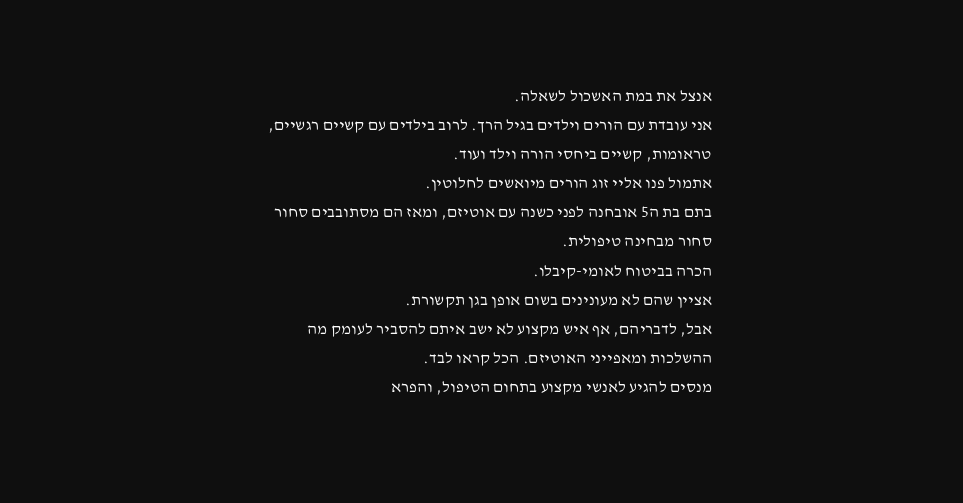אנצל את במת האשכול לשאלה.
אני עובדת עם הורים וילדים בגיל הרך. לרוב בילדים עם קשיים רגשיים, טראומות, קשיים ביחסי הורה וילד ועוד.
אתמול פנו אליי זוג הורים מיואשים לחלוטין.
בתם בת ה5 אובחנה לפני כשנה עם אוטיזם, ומאז הם מסתובבים סחור סחור מבחינה טיפולית.
הכרה בביטוח לאומי-קיבלו.
אציין שהם לא מעונינים בשום אופן בגן תקשורת.
אבל, לדבריהם, אף איש מקצוע לא ישב איתם להסביר לעומק מה ההשלכות ומאפייני האוטיזם. הכל קראו לבד.
מנסים להגיע לאנשי מקצוע בתחום הטיפול, והפרא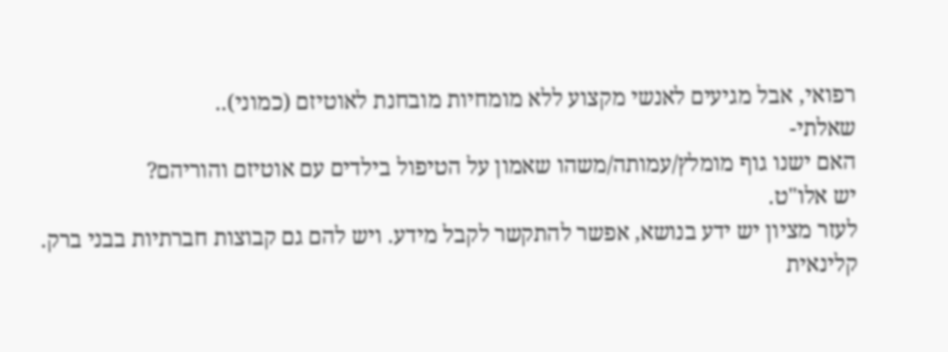רפואי, אבל מגיעים לאנשי מקצוע ללא מומחיות מובחנת לאוטיזם (כמוני)..
שאלתי-
האם ישנו גוף מומלץ/עמותה/משהו שאמון על הטיפול בילדים עם אוטיזם והוריהם?
יש אלו"ט.
לעזר מציון יש ידע בנושא, אפשר להתקשר לקבל מידע. ויש להם גם קבוצות חברתיות בבני ברק.
קלינאית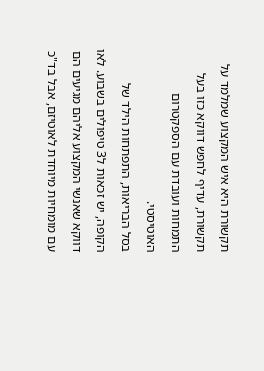תקשורת היא איש המקצוע שמלמד על תקשורת, עדיף לחפש דווקא כזו בעל התמחות ועובדת עם הספקטרום האוטיסטי.
בסל הבריאות, התפתחות הילד של הקופה, יש זכאות ל3 טיפולים בשבוע. לאו דווקא שאנשי המקצוע אליהם מגיעים הם עם מומחיות מיוחדת לאוטיזם, אבל בד"כ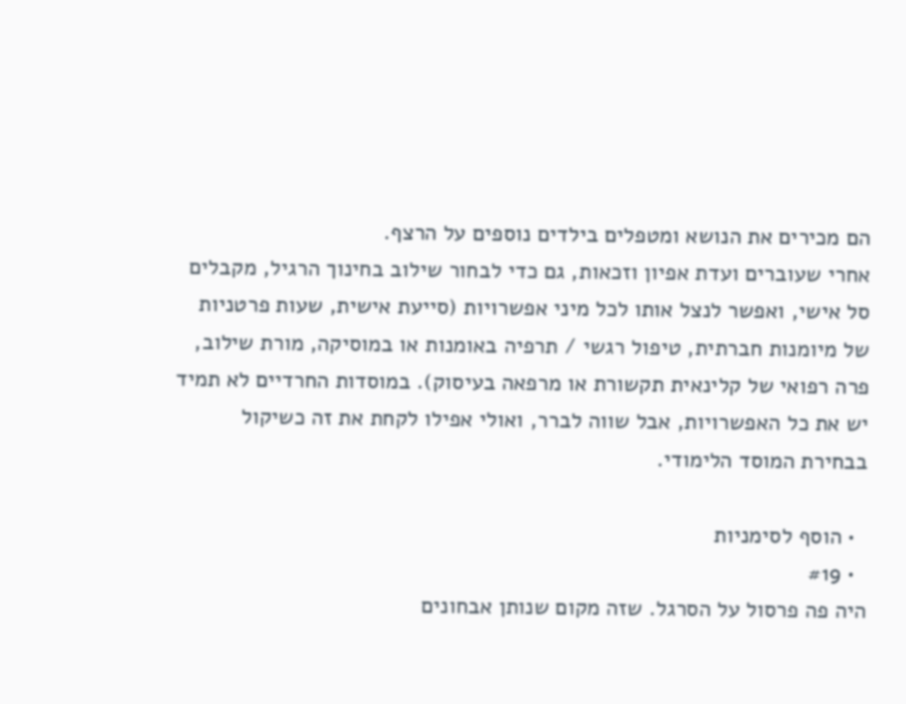הם מכירים את הנושא ומטפלים בילדים נוספים על הרצף.
אחרי שעוברים ועדת אפיון וזכאות, גם כדי לבחור שילוב בחינוך הרגיל, מקבלים סל אישי, ואפשר לנצל אותו לכל מיני אפשרויות (סייעת אישית, שעות פרטניות של מיומנות חברתית, טיפול רגשי / תרפיה באומנות או במוסיקה, מורת שילוב, פרה רפואי של קלינאית תקשורת או מרפאה בעיסוק). במוסדות החרדיים לא תמיד יש את כל האפשרויות, אבל שווה לברר, ואולי אפילו לקחת את זה כשיקול בבחירת המוסד הלימודי.

  • הוסף לסימניות
  • #19
היה פה פרסול על הסרגל. שזה מקום שנותן אבחונים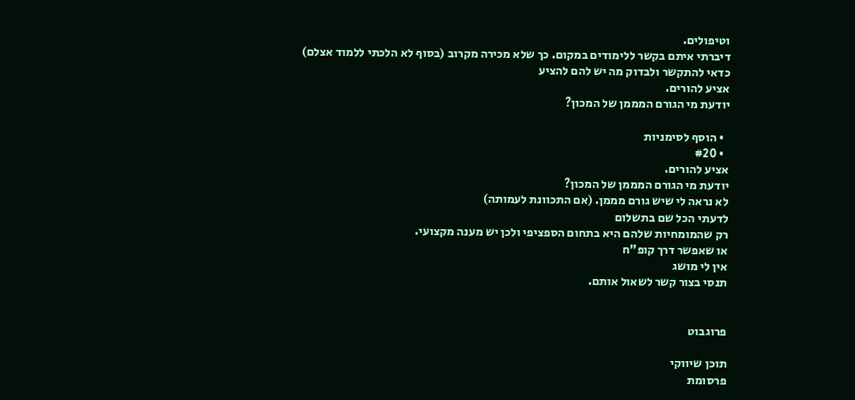וטיפולים.
דיברתי איתם בקשר ללימודים במקום. כך שלא מכירה מקרוב (בסוף לא הלכתי ללמוד אצלם)
כדאי להתקשר ולבדוק מה יש להם להציע
אציע להורים.
יודעת מי הגורם המממן של המכון?

  • הוסף לסימניות
  • #20
אציע להורים.
יודעת מי הגורם המממן של המכון?
לא נראה לי שיש גורם מממן. (אם התכוונת לעמותה)
לדעתי הכל שם בתשלום
רק שהמומחיות שלהם היא בתחום הספציפי ולכן יש מענה מקצועי.
או שאפשר דרך קופ"ח
אין לי מושג
תנסי בצור קשר לשאול אותם.


פרוגבוט

תוכן שיווקי
פרסומת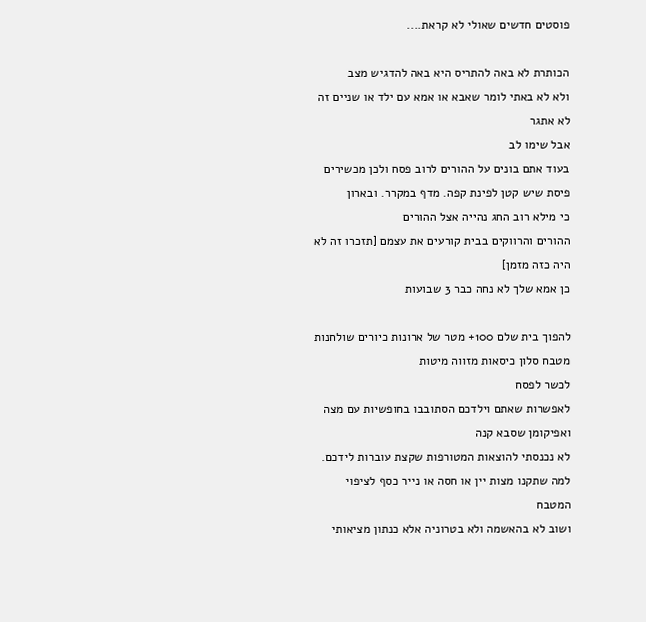פוסטים חדשים שאולי לא קראת....

הכותרת לא באה להתריס היא באה להדגיש מצב
ולא לא באתי לומר שאבא או אמא עם ילד או שניים זה לא אתגר
אבל שימו לב
בעוד אתם בונים על ההורים לרוב פסח ולכן מכשירים פיסת שיש קטן לפינת קפה. מדף במקרר. ובארון
כי מילא רוב החג נהייה אצל ההורים
ההורים והרווקים בבית קורעים את עצמם [תזכרו זה לא היה כזה מזמן]
כן אמא שלך לא נחה כבר 3 שבועות

להפוך בית שלם 100+ מטר של ארונות כיורים שולחנות מטבח סלון כיסאות מזווה מיטות
לכשר לפסח
לאפשרות שאתם וילדכם הסתובבו בחופשיות עם מצה ואפיקומן שסבא קנה
לא נכנסתי להוצאות המטורפות שקצת עוברות לידכם. למה שתקנו מצות יין או חסה או נייר כסף לציפוי המטבח
ושוב לא בהאשמה ולא בטרוניה אלא כנתון מציאותי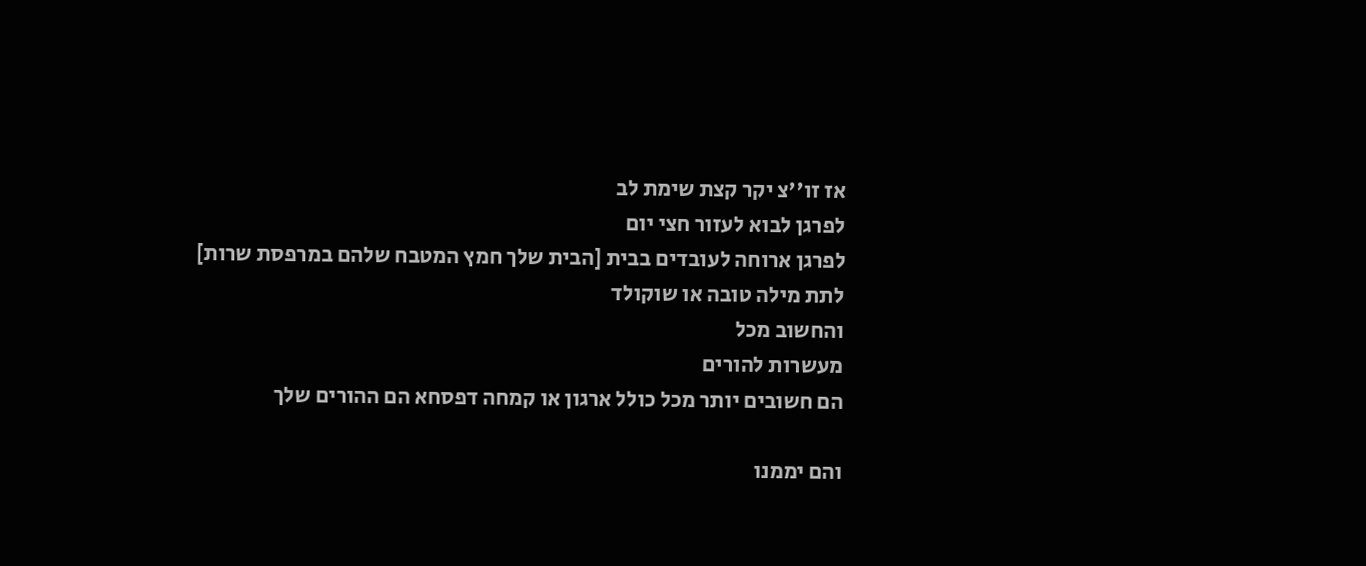אז זו''צ יקר קצת שימת לב
לפרגן לבוא לעזור חצי יום
לפרגן ארוחה לעובדים בבית [הבית שלך חמץ המטבח שלהם במרפסת שרות]
לתת מילה טובה או שוקולד
והחשוב מכל
מעשרות להורים
הם חשובים יותר מכל כולל ארגון או קמחה דפסחא הם ההורים שלך

והם יממנו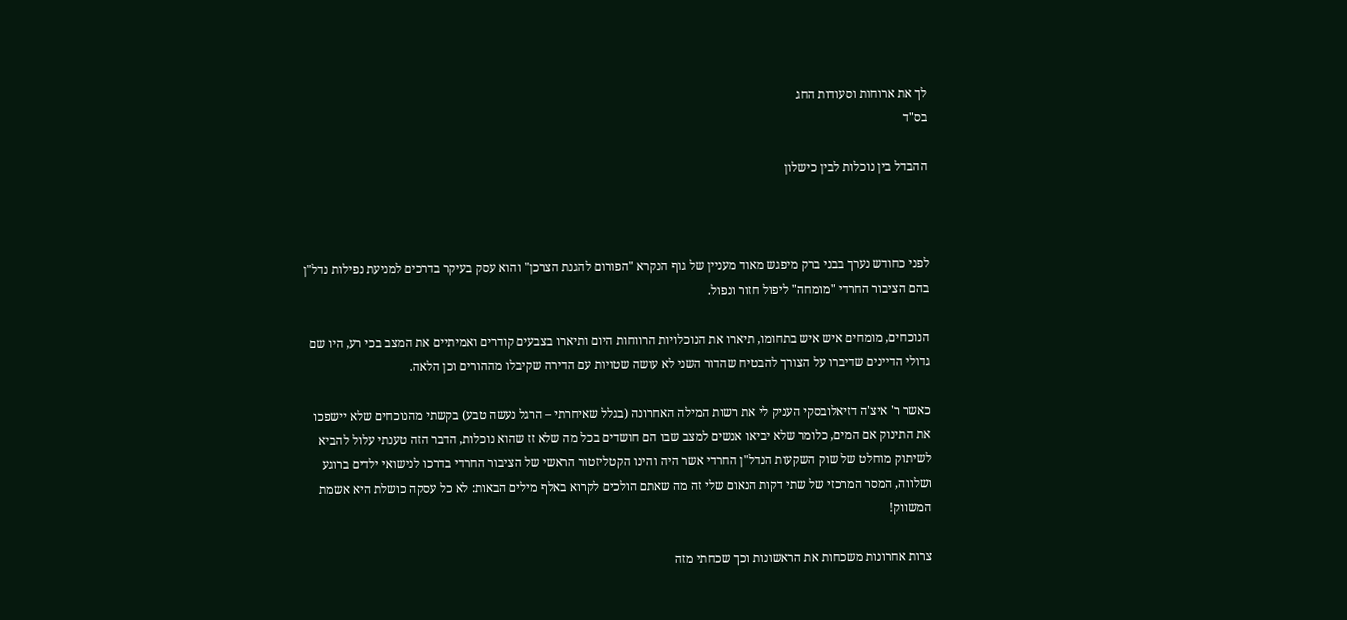לך את ארוחות וסעודות החג
בס"ד

ההבדל בין נוכלות לבין כישלון



לפני כחודש נערך בבני ברק מיפגש מאוד מעניין של גוף הנקרא "הפורום להגנת הצרכן" והוא עסק בעיקר בדרכים למניעת נפילות נדל"ן בהם הציבור החרדי "מומחה" ליפול חזור ונפול.

הנוכחים, מומחים איש איש בתחומו, תיארו את הנוכלויות הרווחות היום ותיארו בצבעים קודרים ואמיתיים את המצב בכי רע, היו שם גדולי הדיינים שדיברו על הצורך להבטיח שהדור השני לא עושה שטויות עם הדירה שקיבלו מההורים וכן הלאה.

כאשר ר' איצ'ה דזיאלובסקי העניק לי את רשות המילה האחרונה (בגלל שאיחרתי – הרגל נעשה טבע) בקשתי מהנוכחים שלא יישפכו את התינוק אם המים, כלומר שלא יביאו אנשים למצב שבו הם חושדים בכל מה שלא זז שהוא נוכלות, הדבר הזה טענתי עלול להביא לשיתוק מוחלט של שוק השקעות הנדל"ן החרדי אשר היה והינו הקטליזטור הראשי של הציבור החרדי בדרכו לנישואי ילדים ברוגע ושלווה, המסר המרכזי של שתי דקות הנאום שלי זה מה שאתם הולכים לקרוא באלף מילים הבאות: לא כל עסקה כושלת היא אשמת המשווק!

צרות אחרונות משכחות את הראשונות וכך שכחתי מזה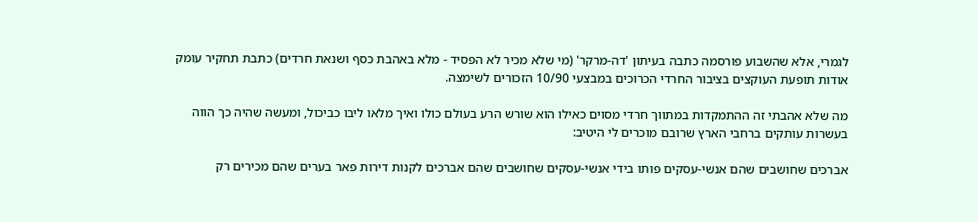לגמרי, אלא שהשבוע פורסמה כתבה בעיתון 'דה-מרקר' (מי שלא מכיר לא הפסיד - מלא באהבת כסף ושנאת חרדים) כתבת תחקיר עומק אודות תופעת העוקצים בציבור החרדי הכרוכים במבצעי 10/90 הזכורים לשימצה.

מה שלא אהבתי זה ההתמקדות במתווך חרדי מסוים כאילו הוא שורש הרע בעולם כולו ואיך מלאו ליבו כביכול, ומעשה שהיה כך הווה בעשרות עותקים ברחבי הארץ שרובם מוכרים לי היטיב:

אברכים שחושבים שהם אנשי-עסקים פותו בידי אנשי-עסקים שחושבים שהם אברכים לקנות דירות פאר בערים שהם מכירים רק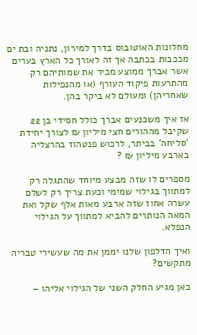מחלונות האוטובוס בדרך למירון, נתניה ובת ים מככבות בכתבה אך זה לאורך כל הארץ בערים אשר אברך ממוצע מכיר את שמותיהם רק מהתרעות פיקוד העורף (או מהנפילות שאחריהן) ומעולם לא ביקר בהן.

אז איך משכנעים אברך כולל חסידי בן 22 שקיבל מההורים חצי מיליון ₪ לצורך יחידת 'סליחה' בביתר, לרכוש פנטהוז בהרצליה בארבע מיליון ₪ ?

מספרים לו שזה מבצע מיוחד שהתגלה רק למתווך בגילוי שמימי וכעת צריך רק לשלם עשרה אחוז שזה ארבע מאות אלף שקל ואת המאה הנותרים להביא למתווך על הגילוי הנפלא.

ואיך הדלפון שלנו יממן את מה שעשירי טבריה מתקשים?

כאן מגיע החלק השני של הגילוי אליהו –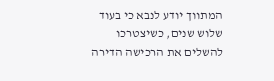המתווך יודע לנבא כי בעוד שלוש שנים, כשיצטרכו להשלים את הרכישה הדירה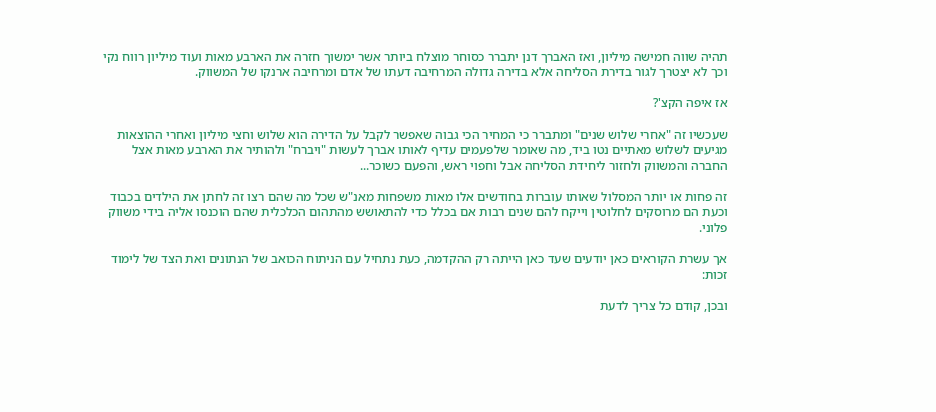תהיה שווה חמישה מיליון, ואז האברך דנן יתברר כסוחר מוצלח ביותר אשר ימשוך חזרה את הארבע מאות ועוד מיליון רווח נקי וכך לא יצטרך לגור בדירת הסליחה אלא בדירה גדולה המרחיבה דעתו של אדם ומרחיבה ארנקו של המשווק.

אז איפה הקצ'?

שעכשיו זה "אחרי שלוש שנים" ומתברר כי המחיר הכי גבוה שאפשר לקבל על הדירה הוא שלוש וחצי מיליון ואחרי ההוצאות מגיעים לשלוש מאתיים נטו ביד, מה שאומר שלפעמים עדיף לאותו אברך לעשות "ויברח" ולהותיר את הארבע מאות אצל החברה והמשווק ולחזור ליחידת הסליחה אבל וחפוי ראש, והפעם כשוכר...

זה פחות או יותר המסלול שאותו עוברות בחודשים אלו מאות משפחות מאנ"ש שכל מה שהם רצו זה לחתן את הילדים בכבוד וכעת הם מרוסקים לחלוטין וייקח להם שנים רבות אם בכלל כדי להתאושש מהתהום הכלכלית שהם הוכנסו אליה בידי משווק פלוני.

אך עשרת הקוראים כאן יודעים שעד כאן הייתה רק ההקדמה, כעת נתחיל עם הניתוח הכואב של הנתונים ואת הצד של לימוד זכות:

ובכן, קודם כל צריך לדעת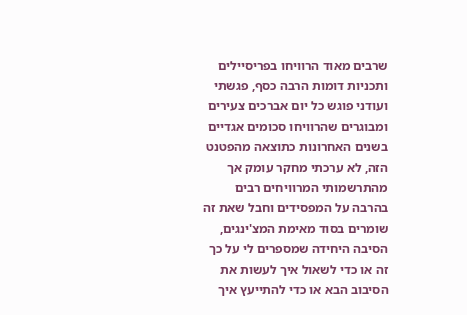שרבים מאוד הרוויחו בפריסיילים ותכניות דומות הרבה כסף, פגשתי ועודני פוגש כל יום אברכים צעירים ומבוגרים שהרוויחו סכומים אגדיים בשנים האחרונות כתוצאה מהפטנט הזה, לא ערכתי מחקר עומק אך מהתרשמותי המרוויחים רבים בהרבה על המפסידים וחבל שאת זה שומרים בסוד מאימת המצ'ינגים, הסיבה היחידה שמספרים לי על כך זה או כדי לשאול איך לעשות את הסיבוב הבא או כדי להתייעץ איך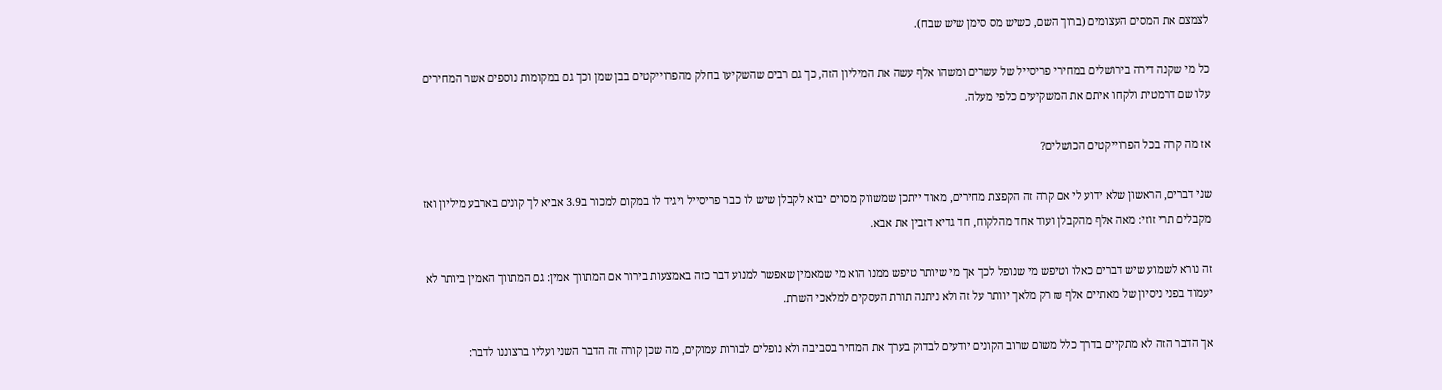לצמצם את המסים העצומים (ברוך השם, כשיש מס סימן שיש שבח).

כל מי שקנה דירה בירושלים במחירי פריסייל של עשרים ומשהו אלף עשה את המיליון הזה, כך גם רבים שהשקיעו בחלק מהפרוייקטים בבן שמן וכך גם במקומות נוספים אשר המחירים עלו שם דרמטית ולקחו איתם את המשקיעים כלפי מעלה.

אז מה קרה בכל הפרוייקטים הכושלים?

שני דברים, הראשון שלא ידוע לי אם קרה זה הקפצת מחירים, מאוד ייתכן שמשווק מסוים יבוא לקבלן שיש לו כבר פריסייל ויגיד לו במקום למכור ב3.9 אביא לך קונים בארבע מיליון ואז מקבלים תרי זוזי: מאה אלף מהקבלן ועוד אחד מהלקוח, חד גדיא דזבין את אבא.

זה נורא לשמוע שיש דברים כאלו וטיפש מי שנופל לכך אך מי שיותר טיפש ממנו הוא מי שמאמין שאפשר למנוע דבר כזה באמצעות בירור אם המתווך אמין: גם המתווך האמין ביותר לא יעמוד בפני ניסיון של מאתיים אלף ₪ רק מלאך יוותר על זה ולא ניתנה תורת העסקים למלאכי השרת.

אך הדבר הזה לא מתקיים בדרך כלל משום שרוב הקונים יודעים לבדוק בערך את המחיר בסביבה ולא נופלים לבורות עמוקים, מה שכן קורה זה הדבר השני ועליו ברצוננו לדבר: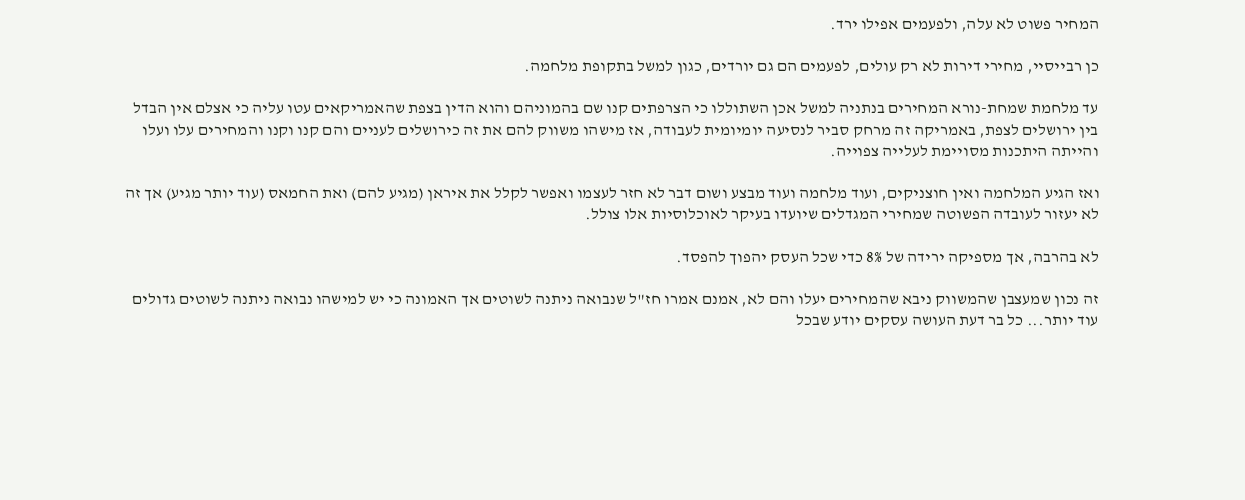המחיר פשוט לא עלה, ולפעמים אפילו ירד.

כן רבייסיי, מחירי דירות לא רק עולים, לפעמים הם גם יורדים, כגון למשל בתקופת מלחמה.

עד מלחמת שמחת-נורא המחירים בנתניה למשל אכן השתוללו כי הצרפתים קנו שם בהמוניהם והוא הדין בצפת שהאמריקאים עטו עליה כי אצלם אין הבדל בין ירושלים לצפת, באמריקה זה מרחק סביר לנסיעה יומיומית לעבודה, אז מישהו משווק להם את זה כירושלים לעניים והם קנו וקנו והמחירים עלו ועלו והייתה היתכנות מסויימת לעלייה צפוייה.

ואז הגיע המלחמה ואין חוצניקים, ועוד מלחמה ועוד מבצע ושום דבר לא חזר לעצמו ואפשר לקלל את איראן (מגיע להם) ואת החמאס (עוד יותר מגיע) אך זה לא יעזור לעובדה הפשוטה שמחירי המגדלים שיועדו בעיקר לאוכלוסיות אלו צולל.

לא בהרבה, אך מספיקה ירידה של 8% כדי שכל העסק יהפוך להפסד.

זה נכון שמעצבן שהמשווק ניבא שהמחירים יעלו והם לא, אמנם אמרו חז"ל שנבואה ניתנה לשוטים אך האמונה כי יש למישהו נבואה ניתנה לשוטים גדולים עוד יותר... כל בר דעת העושה עסקים יודע שבכל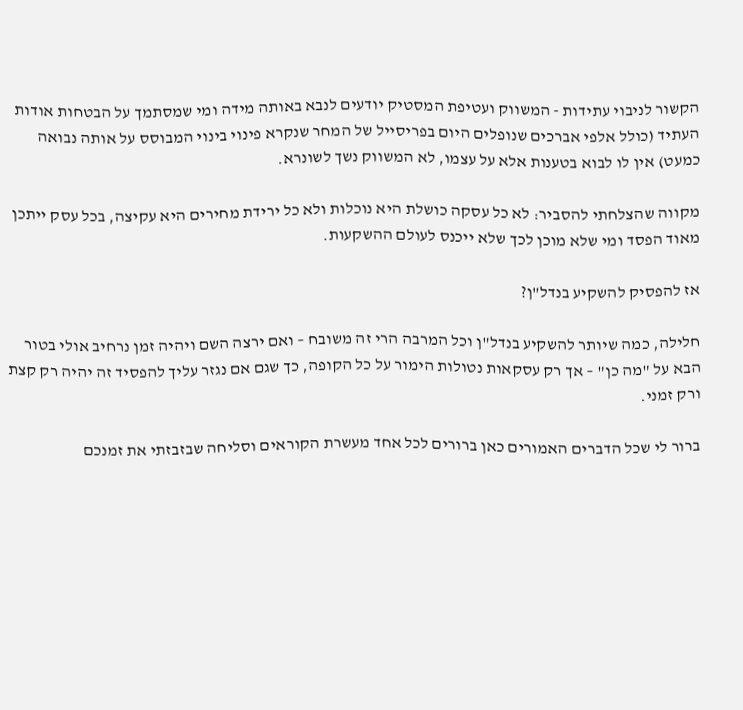הקשור לניבוי עתידות - המשווק ועטיפת המסטיק יודעים לנבא באותה מידה ומי שמסתמך על הבטחות אודות העתיד (כולל אלפי אברכים שנופלים היום בפריסייל של המחר שנקרא פינוי בינוי המבוסס על אותה נבואה כמעט) אין לו לבוא בטענות אלא על עצמו, לא המשווק נשך לשונרא.

מקווה שהצלחתי להסביר: לא כל עסקה כושלת היא נוכלות ולא כל ירידת מחירים היא עקיצה, בכל עסק ייתכן מאוד הפסד ומי שלא מוכן לכך שלא ייכנס לעולם ההשקעות.

אז להפסיק להשקיע בנדל"ן?

חלילה, כמה שיותר להשקיע בנדל"ן וכל המרבה הרי זה משובח – ואם ירצה השם ויהיה זמן נרחיב אולי בטור הבא על "מה כן" – אך רק עסקאות נטולות הימור על כל הקופה, כך שגם אם נגזר עליך להפסיד זה יהיה רק קצת ורק זמני.

ברור לי שכל הדברים האמורים כאן ברורים לכל אחד מעשרת הקוראים וסליחה שבזבזתי את זמנכם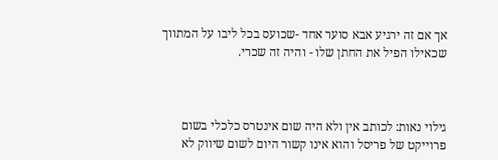אך אם זה ירגיע אבא סוער אחד -שכועס בכל ליבו על המתווך שכאילו הפיל את החתן שלו - והיה זה שכרי.



גילוי נאות: לכותב אין ולא היה שום אינטרס כלכלי בשום פרוייקט של פריסל והוא אינו קשור היום לשום שיווק לא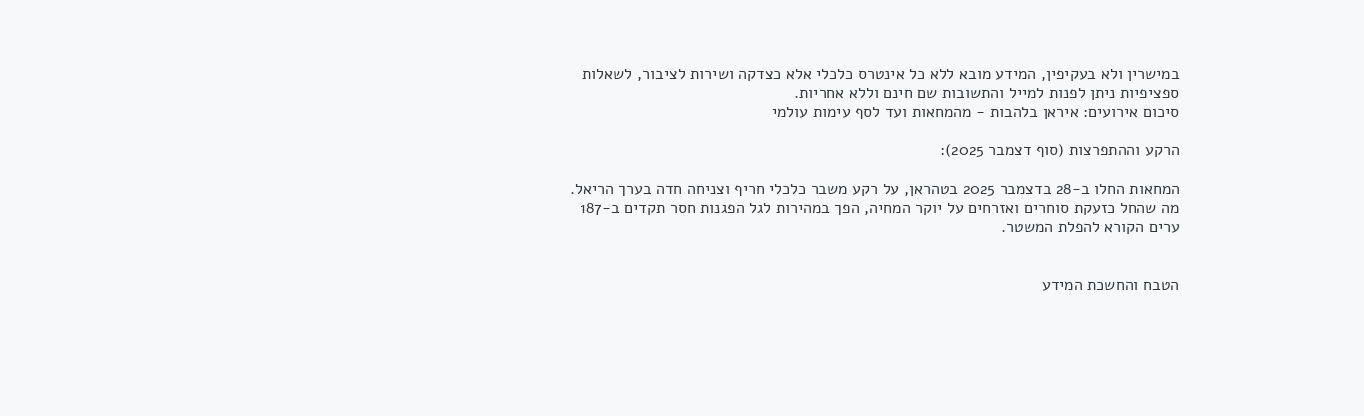במישרין ולא בעקיפין, המידע מובא ללא כל אינטרס כלכלי אלא כצדקה ושירות לציבור, לשאלות ספציפיות ניתן לפנות למייל והתשובות שם חינם וללא אחריות.
סיכום אירועים: איראן בלהבות - מהמחאות ועד לסף עימות עולמי

הרקע וההתפרצות (סוף דצמבר 2025):

המחאות החלו ב-28 בדצמבר 2025 בטהראן, על רקע משבר כלכלי חריף וצניחה חדה בערך הריאל. מה שהחל כזעקת סוחרים ואזרחים על יוקר המחיה, הפך במהירות לגל הפגנות חסר תקדים ב-187 ערים הקורא להפלת המשטר.


הטבח והחשכת המידע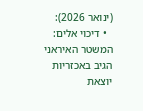(ינואר 2026):
  • דיכוי אלים: המשטר האיראני הגיב באכזריות יוצאת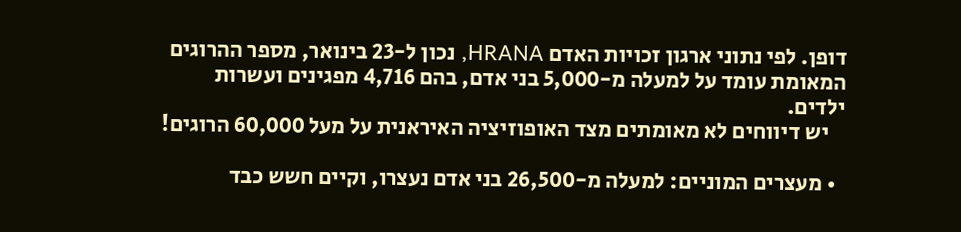דופן. לפי נתוני ארגון זכויות האדם HRANA, נכון ל-23 בינואר, מספר ההרוגים המאומת עומד על למעלה מ-5,000 בני אדם, בהם 4,716 מפגינים ועשרות ילדים.
    יש דיווחים לא מאומתים מצד האופוזיציה האיראנית על מעל 60,000 הרוגים!

  • מעצרים המוניים: למעלה מ-26,500 בני אדם נעצרו, וקיים חשש כבד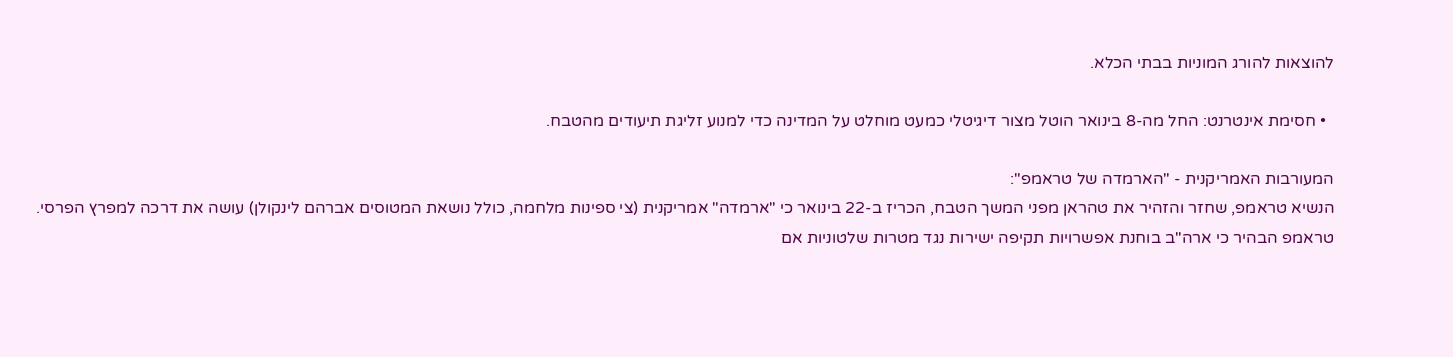להוצאות להורג המוניות בבתי הכלא.

  • חסימת אינטרנט: החל מה-8 בינואר הוטל מצור דיגיטלי כמעט מוחלט על המדינה כדי למנוע זליגת תיעודים מהטבח.

המעורבות האמריקנית - "הארמדה של טראמפ":
הנשיא טראמפ, שחזר והזהיר את טהראן מפני המשך הטבח, הכריז ב-22 בינואר כי "ארמדה" אמריקנית (צי ספינות מלחמה, כולל נושאת המטוסים אברהם לינקולן) עושה את דרכה למפרץ הפרסי. טראמפ הבהיר כי ארה"ב בוחנת אפשרויות תקיפה ישירות נגד מטרות שלטוניות אם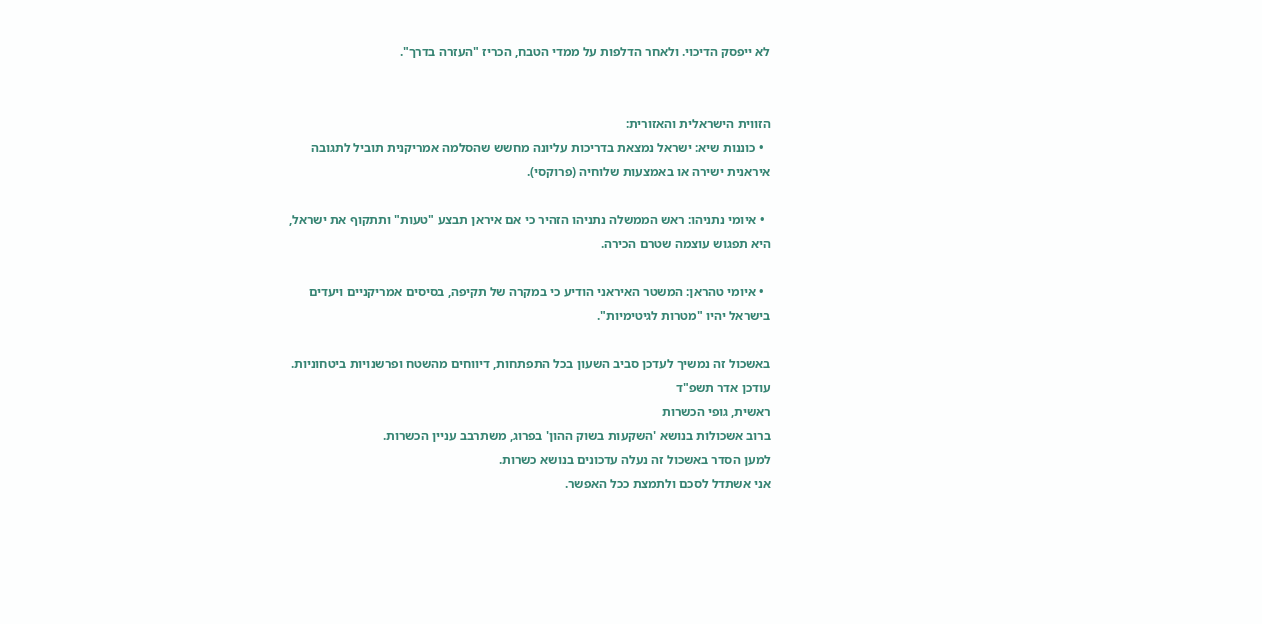לא ייפסק הדיכוי. ולאחר הדלפות על ממדי הטבח, הכריז "העזרה בדרך".


הזווית הישראלית והאזורית:
  • כוננות שיא: ישראל נמצאת בדריכות עליונה מחשש שהסלמה אמריקנית תוביל לתגובה איראנית ישירה או באמצעות שלוחיה (פרוקסי).

  • איומי נתניהו: ראש הממשלה נתניהו הזהיר כי אם איראן תבצע "טעות" ותתקוף את ישראל, היא תפגוש עוצמה שטרם הכירה.

  • איומי טהראן: המשטר האיראני הודיע כי במקרה של תקיפה, בסיסים אמריקניים ויעדים בישראל יהיו "מטרות לגיטימיות".

באשכול זה נמשיך לעדכן סביב השעון בכל התפתחות, דיווחים מהשטח ופרשנויות ביטחוניות.
עודכן אדר תשפ"ד
ראשית, גופי הכשרות
ברוב אשכולות בנושא 'השקעות בשוק ההון' בפרוג, משתרבב עניין הכשרות.
למען הסדר באשכול זה נעלה עדכונים בנושא כשרות.
אני אשתדל לסכם ולתמצת ככל האפשר.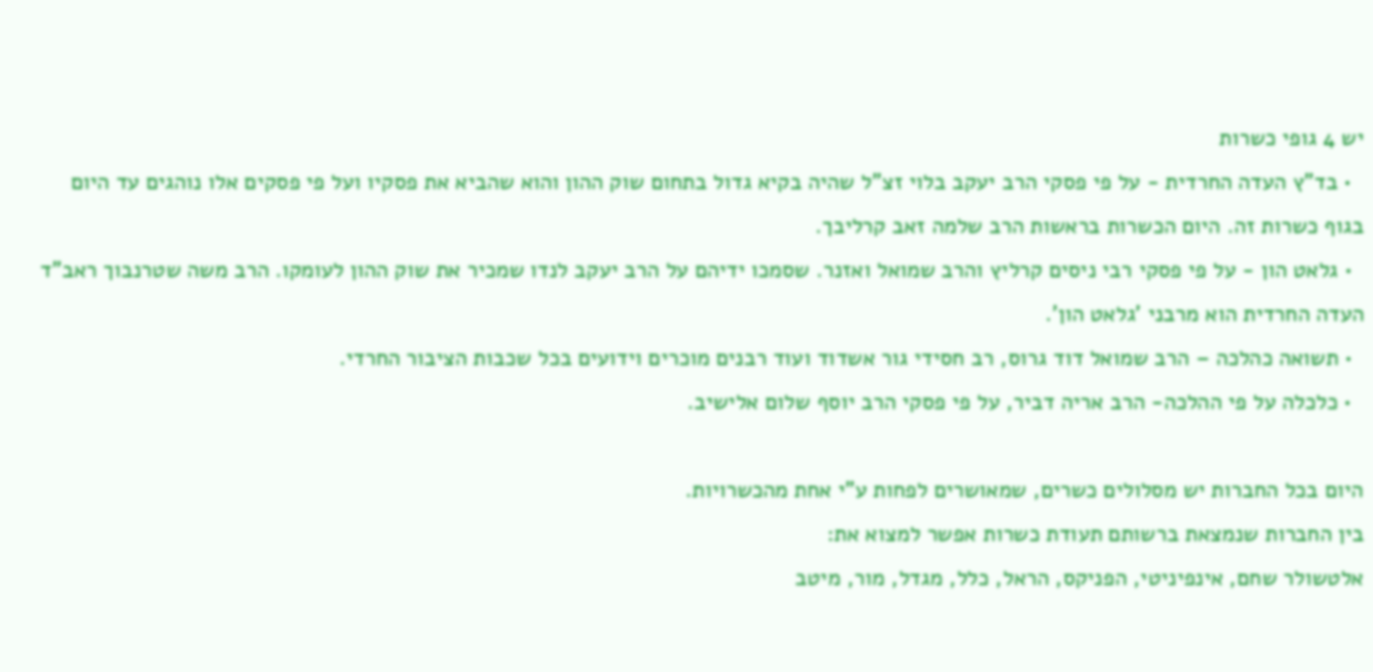יש 4 גופי כשרות
  • בד"ץ העדה החרדית - על פי פסקי הרב יעקב בלוי זצ"ל שהיה בקיא גדול בתחום שוק ההון והוא שהביא את פסקיו ועל פי פסקים אלו נוהגים עד היום בגוף כשרות זה. היום הכשרות בראשות הרב שלמה זאב קרליבך.
  • גלאט הון - על פי פסקי רבי ניסים קרליץ והרב שמואל ואזנר. שסמכו ידיהם על הרב יעקב לנדו שמכיר את שוק ההון לעומקו. הרב משה שטרנבוך ראב"ד העדה החרדית הוא מרבני 'גלאט הון'.
  • תשואה כהלכה – הרב שמואל דוד גרוס, רב חסידי גור אשדוד ועוד רבנים מוכרים וידועים בכל שכבות הציבור החרדי.
  • כלכלה על פי ההלכה- הרב אריה דביר, על פי פסקי הרב יוסף שלום אלישיב.

היום בכל החברות יש מסלולים כשרים, שמאושרים לפחות ע"י אחת מהכשרויות.
בין החברות שנמצאת ברשותם תעודת כשרות אפשר למצוא את:
אלטשולר שחם, אינפיניטי, הפניקס, הראל, כלל, מגדל, מור, מיטב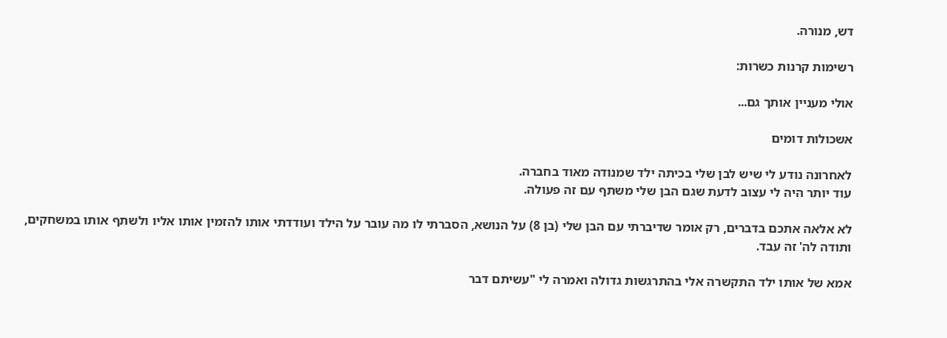דש, מנורה.

רשימות קרנות כשרות:

אולי מעניין אותך גם...

אשכולות דומים

לאחרונה נודע לי שיש לבן שלי בכיתה ילד שמנודה מאוד בחברה.
עוד יותר היה לי עצוב לדעת שגם הבן שלי משתף עם זה פעולה.

לא אלאה אתכם בדברים, רק אומר שדיברתי עם הבן שלי (בן 8) על הנושא, הסברתי לו מה עובר על הילד ועודדתי אותו להזמין אותו אליו ולשתף אותו במשחקים, ותודה לה' זה עבד.

אמא של אותו ילד התקשרה אלי בהתרגשות גדולה ואמרה לי "עשיתם דבר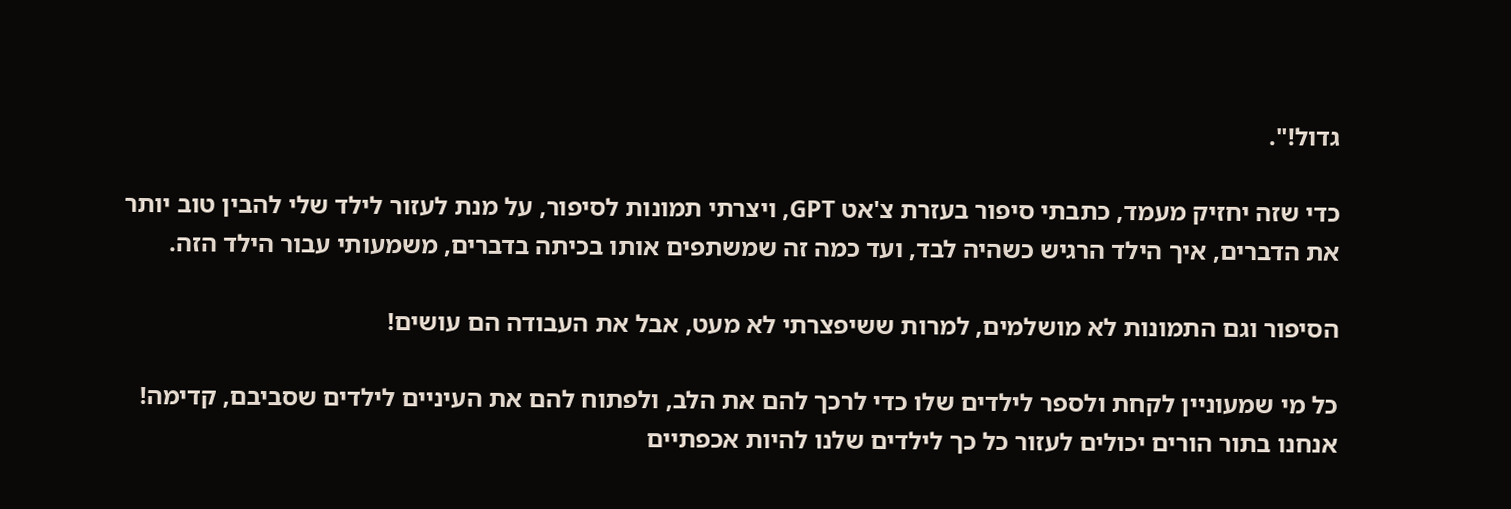גדול!".

כדי שזה יחזיק מעמד, כתבתי סיפור בעזרת צ'אט GPT, ויצרתי תמונות לסיפור, על מנת לעזור לילד שלי להבין טוב יותר את הדברים, איך הילד הרגיש כשהיה לבד, ועד כמה זה שמשתפים אותו בכיתה בדברים, משמעותי עבור הילד הזה.

הסיפור וגם התמונות לא מושלמים, למרות ששיפצרתי לא מעט, אבל את העבודה הם עושים!

כל מי שמעוניין לקחת ולספר לילדים שלו כדי לרכך להם את הלב, ולפתוח להם את העיניים לילדים שסביבם, קדימה!
אנחנו בתור הורים יכולים לעזור כל כך לילדים שלנו להיות אכפתיים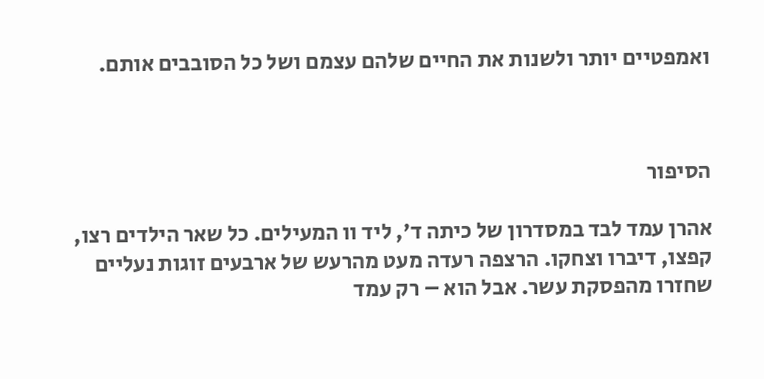ואמפטיים יותר ולשנות את החיים שלהם עצמם ושל כל הסובבים אותם.



הסיפור

אהרן עמד לבד במסדרון של כיתה ד’, ליד וו המעילים. כל שאר הילדים רצו, קפצו, דיברו וצחקו. הרצפה רעדה מעט מהרעש של ארבעים זוגות נעליים שחזרו מהפסקת עשר. אבל הוא – רק עמד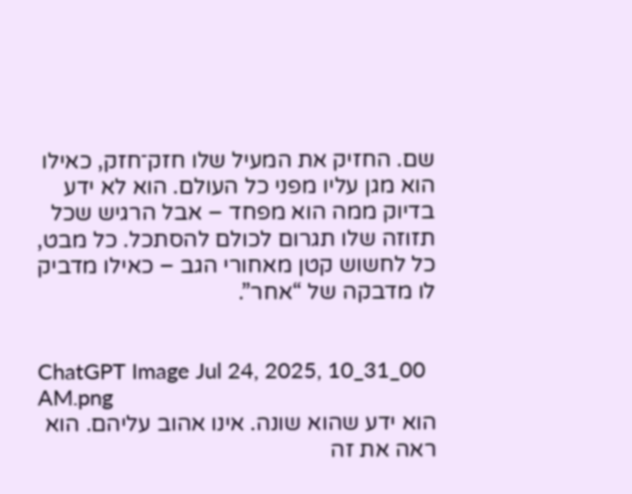שם. החזיק את המעיל שלו חזק־חזק, כאילו הוא מגן עליו מפני כל העולם. הוא לא ידע בדיוק ממה הוא מפחד – אבל הרגיש שכל תזוזה שלו תגרום לכולם להסתכל. כל מבט, כל לחשוש קטן מאחורי הגב – כאילו מדביק לו מדבקה של “אחר”.


ChatGPT Image Jul 24, 2025, 10_31_00 AM.png
הוא ידע שהוא שונה. אינו אהוב עליהם. הוא ראה את זה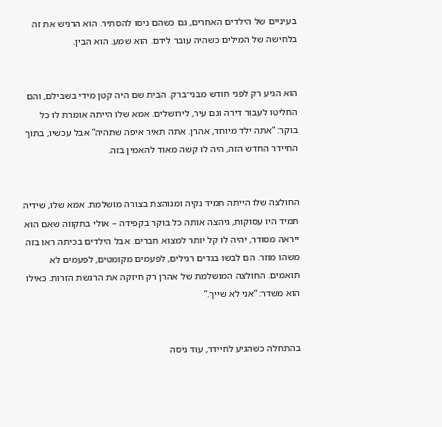בעיניים של הילדים האחרים, גם כשהם ניסו להסתיר. הוא הרגיש את זה בלחישה של המילים כשהיה עובר לידם. הוא שמע. הוא הבין.


הוא הגיע רק לפני חודש מבני־ברק. הבית שם היה קטן מידי בשבילם, והם החליטו לעבור דירה וגם עיר, לירושלים. אמא שלו הייתה אומרת לו כל בוקר: “אתה ילד מיוחד, אהרן. אתה תאיר איפה שתהיה” אבל עכשיו, בתוך החיידר החדש הזה, היה לו קשה מאוד להאמין בזה.


החולצה שלו הייתה תמיד נקיה ומגוהצת בצורה מושלמת. אמא שלו, שידיה תמיד היו עסוקות, גיהצה אותה כל בוקר בקפידה – אולי בתקווה שאם הוא ייראה מסודר, יהיה לו קל יותר למצוא חברים. אבל הילדים בכיתה ראו בזה משהו מוזר. הם לבשו בגדים רגילים, לפעמים מקומטים, לפעמים לא תואמים. החולצה המושלמת של אהרן רק חיזקה את הרגשת הזרות. כאילו הוא משדר: “אני לא שייך.”


בהתחלה כשהגיע לחיידר, עוד ניסה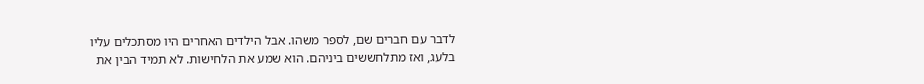לדבר עם חברים שם, לספר משהו. אבל הילדים האחרים היו מסתכלים עליו בלעג, ואז מתלחששים ביניהם. הוא שמע את הלחישות. לא תמיד הבין את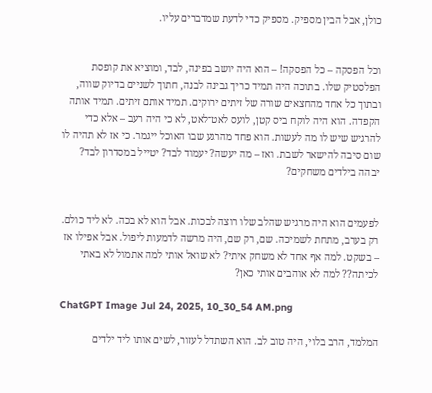כולן, אבל הבין מספיק. מספיק כדי לדעת שמדברים עליו.


וכל הפסקה – כל הפסקה! – הוא היה יושב בפינה, לבד, ומוציא את קופסת הפלסטיק שלו. בתוכה היה תמיד כריך גבינה לבנה, חתוך לשניים בדיוק שווה, ובתוך כל אחד מהחצאים שורה של זיתים ירוקים. תמיד אותם זיתים. תמיד אותה הקפדה. הוא היה לוקח ביס קטן, לועס לאט־לאט, לא כי היה רעב – אלא כדי להרגיש שיש לו מה לעשות. הוא פחד מהרגע שבו האוכל ייגמר. כי אז לא תהיה לו שום סיבה להישאר לשבת. ואז – מה יעשה? יעמוד לבד? יטייל במסדרון לבד? יבהה בילדים משחקים?


לפעמים הוא היה מרגיש שהלב שלו רוצה לבכות. אבל הוא לא בכה. לא ליד כולם. רק בערב, מתחת לשמיכה. שם, רק שם, היה מרשה לדמעות ליפול. אבל אפילו אז – בשקט. למה אף אחד לא משחק איתי? לא שואל אותי למה אתמול לא באתי לכיתה?? למה לא אוהבים אותי כאן?

ChatGPT Image Jul 24, 2025, 10_30_54 AM.png

המלמד, הרב בלוי, היה טוב לב. הוא השתדל לעזור, לשים אותו ליד ילדים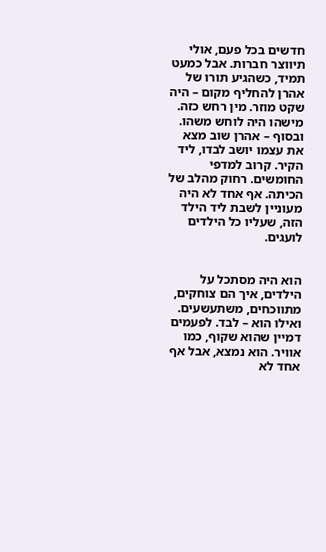חדשים בכל פעם, אולי תיווצר חברות. אבל כמעט תמיד, כשהגיע תורו של אהרן להחליף מקום – היה שקט מוזר. מין רחש כזה. מישהו היה לוחש משהו. ובסוף – אהרן שוב מצא את עצמו יושב לבדו, ליד הקיר. קרוב למדפי החומשים. רחוק מהלב של הכיתה. אף אחד לא היה מעוניין לשבת ליד הילד הזה, שעליו כל הילדים לועגים.


הוא היה מסתכל על הילדים, איך הם צוחקים, מתווכחים, משתעשעים. ואילו הוא – לבד. לפעמים דמיין שהוא שקוף, כמו אוויר. הוא נמצא, אבל אף אחד לא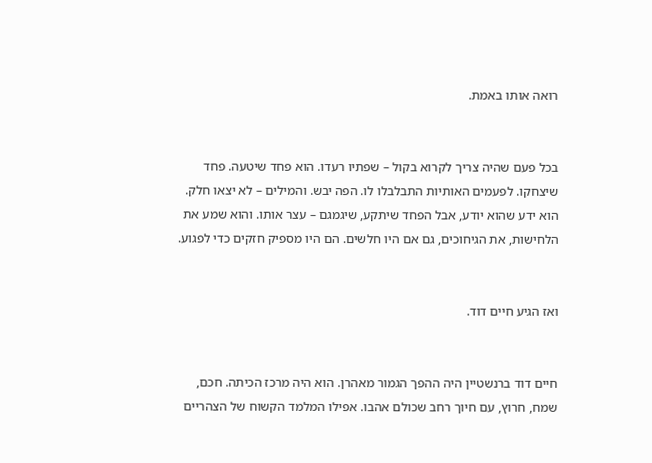רואה אותו באמת.


בכל פעם שהיה צריך לקרוא בקול – שפתיו רעדו. הוא פחד שיטעה. פחד שיצחקו. לפעמים האותיות התבלבלו לו. הפה יבש. והמילים – לא יצאו חלק. הוא ידע שהוא יודע, אבל הפחד שיתקע, שיגמגם – עצר אותו. והוא שמע את הלחישות, את הגיחוכים, גם אם היו חלשים. הם היו מספיק חזקים כדי לפגוע.


ואז הגיע חיים דוד.


חיים דוד ברנשטיין היה ההפך הגמור מאהרן. הוא היה מרכז הכיתה. חכם, שמח, חרוץ, עם חיוך רחב שכולם אהבו. אפילו המלמד הקשוח של הצהריים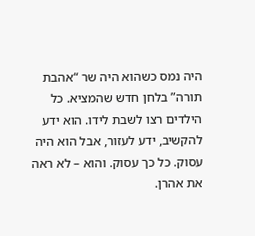היה נמס כשהוא היה שר “אהבת תורה” בלחן חדש שהמציא. כל הילדים רצו לשבת לידו. הוא ידע להקשיב, ידע לעזור, אבל הוא היה עסוק. כל כך עסוק. והוא – לא ראה את אהרן.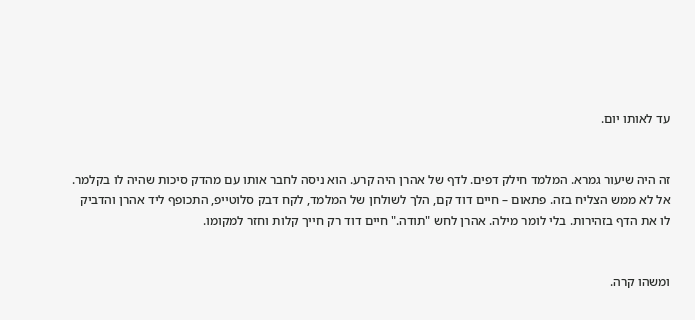עד לאותו יום.


זה היה שיעור גמרא. המלמד חילק דפים. לדף של אהרן היה קרע. הוא ניסה לחבר אותו עם מהדק סיכות שהיה לו בקלמר. אל לא ממש הצליח בזה. פתאום – חיים דוד קם, הלך לשולחן של המלמד, לקח דבק סלוטייפ, התכופף ליד אהרן והדביק לו את הדף בזהירות. בלי לומר מילה. אהרן לחש "תודה." חיים דוד רק חייך קלות וחזר למקומו.


ומשהו קרה.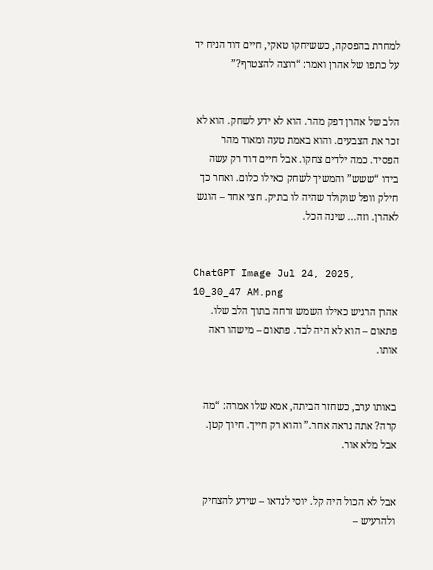למחרת בהפסקה, כששיחקו טאקי, חיים דוד הניח יד על כתפו של אהרן ואמר: “רוצה להצטרף?”


הלב של אהרן דפק מהר. הוא לא ידע לשחק. הוא לא זכר את הצבעים. והוא באמת טעה ומאוד מהר הפסיד. כמה ילדים צחקו. אבל חיים דוד רק עשה בידו “ששש” והמשיך לשחק כאילו כלום. ואחר כך חילק וופל שוקולד שהיה לו בתיק. חצי אחד – הוגש לאהרן. וזה... שינה הכל.


ChatGPT Image Jul 24, 2025, 10_30_47 AM.png
אהרן הרגיש כאילו השמש זרחה בתוך הלב שלו. פתאום – הוא לא היה לבד. פתאום – מישהו ראה אותו.


באותו ערב, כשחזר הביתה, אמא שלו אמרה: “מה קרה? אתה נראה אחר.” והוא רק חייך. חיוך קטן. אבל מלא אור.


אבל לא הכול היה קל. יוסי לנדאו – שידע להצחיק ולהרעיש –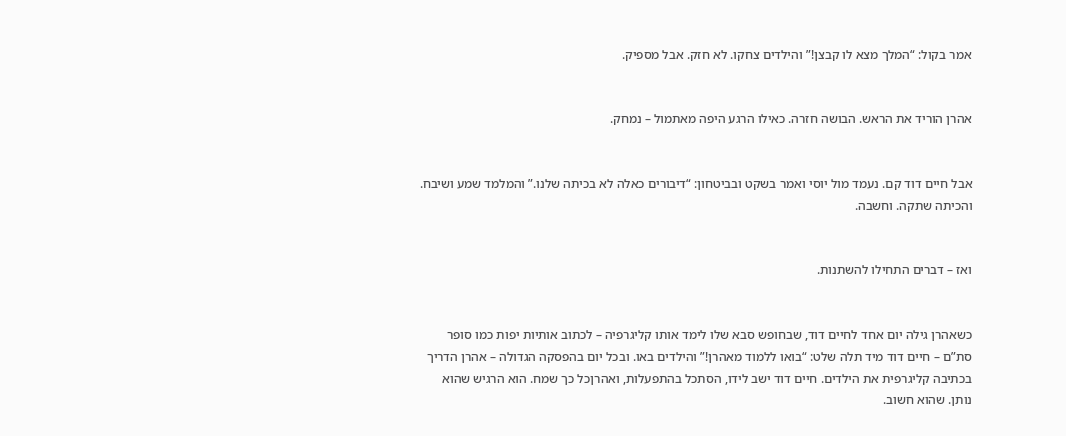אמר בקול: “המלך מצא לו קבצן!” והילדים צחקו. לא חזק. אבל מספיק.


אהרן הוריד את הראש. הבושה חזרה. כאילו הרגע היפה מאתמול – נמחק.


אבל חיים דוד קם. נעמד מול יוסי ואמר בשקט ובביטחון: “דיבורים כאלה לא בכיתה שלנו.” והמלמד שמע ושיבח. והכיתה שתקה. וחשבה.


ואז – דברים התחילו להשתנות.


כשאהרן גילה יום אחד לחיים דוד, שבחופש סבא שלו לימד אותו קליגרפיה – לכתוב אותיות יפות כמו סופר סת”ם – חיים דוד מיד תלה שלט: “בואו ללמוד מאהרן!” והילדים באו. ובכל יום בהפסקה הגדולה – אהרן הדריך בכתיבה קליגרפית את הילדים. חיים דוד ישב לידו, הסתכל בהתפעלות, ואהרןכל כך שמח. הוא הרגיש שהוא נותן. שהוא חשוב.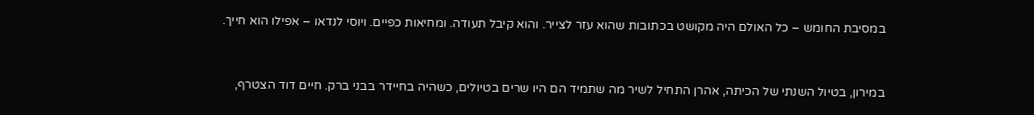במסיבת החומש – כל האולם היה מקושט בכתובות שהוא עזר לצייר. והוא קיבל תעודה. ומחיאות כפיים. ויוסי לנדאו – אפילו הוא חייך.


במירון, בטיול השנתי של הכיתה, אהרן התחיל לשיר מה שתמיד הם היו שרים בטיולים, כשהיה בחיידר בבני ברק. חיים דוד הצטרף,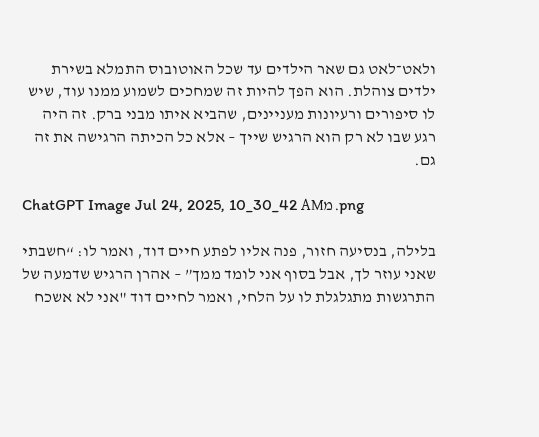ולאט־לאט גם שאר הילדים עד שכל האוטובוס התמלא בשירת ילדים צוהלת. הוא הפך להיות זה שמחכים לשמוע ממנו עוד, שיש לו סיפורים ורעיונות מעניינים, שהביא איתו מבני ברק. זה היה רגע שבו לא רק הוא הרגיש שייך – אלא כל הכיתה הרגישה את זה גם.

ChatGPT Image Jul 24, 2025, 10_30_42 AMמ.png

בלילה, בנסיעה חזור, פנה אליו לפתע חיים דוד, ואמר לו: “חשבתי שאני עוזר לך, אבל בסוף אני לומד ממך” – אהרן הרגיש שדמעה של התרגשות מתגלגלת לו על הלחי, ואמר לחיים דוד "אני לא אשכח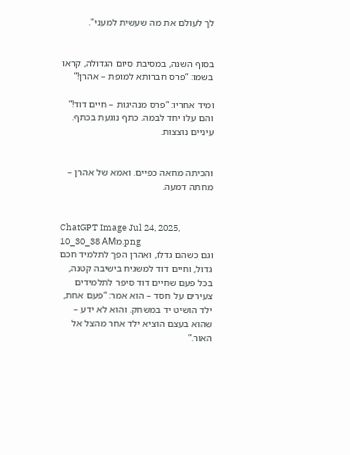לך לעולם את מה שעשית למעני".


בסוף השנה, במסיבת סיום הגדולה, קראו בשמו: “פרס חברותא למופת – אהרן!”

ומיד אחריו: “פרס מנהיגות – חיים דוד!”
והם עלו יחד לבמה. כתף נוגעת בכתף. עיניים נוצצות.


והכיתה מחאה כפיים. ואמא של אהרן – מחתה דמעה.


ChatGPT Image Jul 24, 2025, 10_30_38 AMמ.png
וגם כשהם גדלו, ואהרן הפך לתלמיד חכם גדול, וחיים דוד למשגיח בישיבה קטנה, בכל פעם שחיים דוד סיפר לתלמידים צעירים על חסד – הוא אמר: “פעם אחת, ילד הושיט יד במשחק. והוא לא ידע – שהוא בעצם הוציא ילד אחר מהצל אל האור.”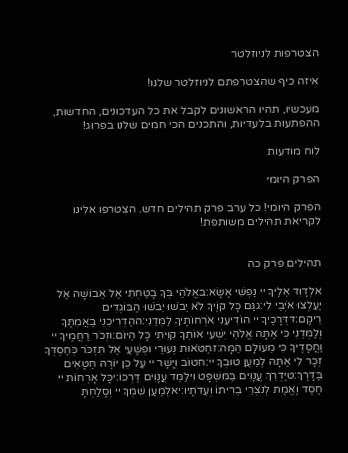הצטרפות לניוזלטר

איזה כיף שהצטרפתם לניוזלטר שלנו!

מעכשיו, תהיו הראשונים לקבל את כל העדכונים, החדשות, ההפתעות בלעדיות, והתכנים הכי חמים שלנו בפרוג!

לוח מודעות

הפרק היומי

הפרק היומי! כל ערב פרק תהילים חדש. הצטרפו אלינו לקריאת תהילים משותפת!


תהילים פרק כה

אלְדָוִד אֵלֶיךָ יי נַפְשִׁי אֶשָּׂא:באֱלֹהַי בְּךָ בָטַחְתִּי אַל אֵבוֹשָׁה אַל יַעַלְצוּ אֹיְבַי לִי:גגַּם כָּל קוֶֹיךָ לֹא יֵבֹשׁוּ יֵבֹשׁוּ הַבּוֹגְדִים רֵיקָם:דדְּרָכֶיךָ יי הוֹדִיעֵנִי אֹרְחוֹתֶיךָ לַמְּדֵנִי:ההַדְרִיכֵנִי בַאֲמִתֶּךָ וְלַמְּדֵנִי כִּי אַתָּה אֱלֹהֵי יִשְׁעִי אוֹתְךָ קִוִּיתִי כָּל הַיּוֹם:וזְכֹר רַחֲמֶיךָ יי וַחֲסָדֶיךָ כִּי מֵעוֹלָם הֵמָּה:זחַטֹּאות נְעוּרַי וּפְשָׁעַי אַל תִּזְכֹּר כְּחַסְדְּךָ זְכָר לִי אַתָּה לְמַעַן טוּבְךָ יי:חטוֹב וְיָשָׁר יי עַל כֵּן יוֹרֶה חַטָּאִים בַּדָּרֶךְ:טיַדְרֵךְ עֲנָוִים בַּמִּשְׁפָּט וִילַמֵּד עֲנָוִים דַּרְכּוֹ:יכָּל אָרְחוֹת יי חֶסֶד וֶאֱמֶת לְנֹצְרֵי בְרִיתוֹ וְעֵדֹתָיו:יאלְמַעַן שִׁמְךָ יי וְסָלַחְתָּ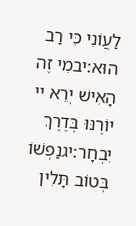לַעֲוֹנִי כִּי רַב הוּא:יבמִי זֶה הָאִישׁ יְרֵא יי יוֹרֶנּוּ בְּדֶרֶךְ יִבְחָר:יגנַפְשׁוֹ בְּטוֹב תָּלִין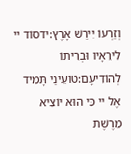וְזַרְעוֹ יִירַשׁ אָרֶץ:ידסוֹד יי לִירֵאָיו וּבְרִיתוֹ לְהוֹדִיעָם:טועֵינַי תָּמִיד אֶל יי כִּי הוּא יוֹצִיא מֵרֶשֶׁת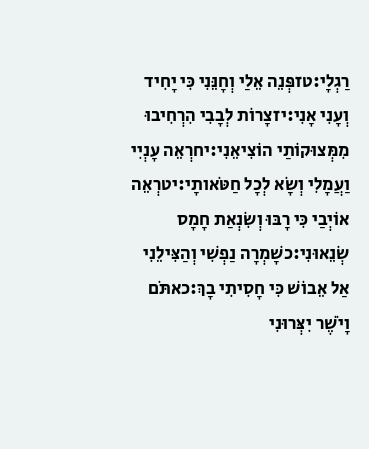רַגְלָי:טזפְּנֵה אֵלַי וְחָנֵּנִי כִּי יָחִיד וְעָנִי אָנִי:יזצָרוֹת לְבָבִי הִרְחִיבוּ מִמְּצוּקוֹתַי הוֹצִיאֵנִי:יחרְאֵה עָנְיִי וַעֲמָלִי וְשָׂא לְכָל חַטֹּאותָי:יטרְאֵה אוֹיְבַי כִּי רָבּוּ וְשִׂנְאַת חָמָס שְׂנֵאוּנִי:כשָׁמְרָה נַפְשִׁי וְהַצִּילֵנִי אַל אֵבוֹשׁ כִּי חָסִיתִי בָךְ:כאתֹּם וָיֹשֶׁר יִצְּרוּנִי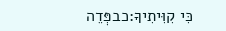כִּי קִוִּיתִיךָ:כבפְּדֵה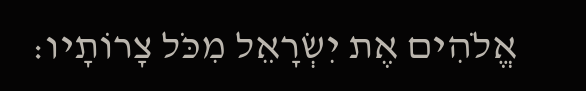אֱלֹהִים אֶת יִשְׂרָאֵל מִכֹּל צָרוֹתָיו: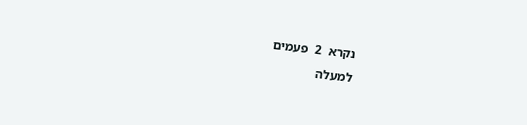נקרא  2  פעמים
למעלה